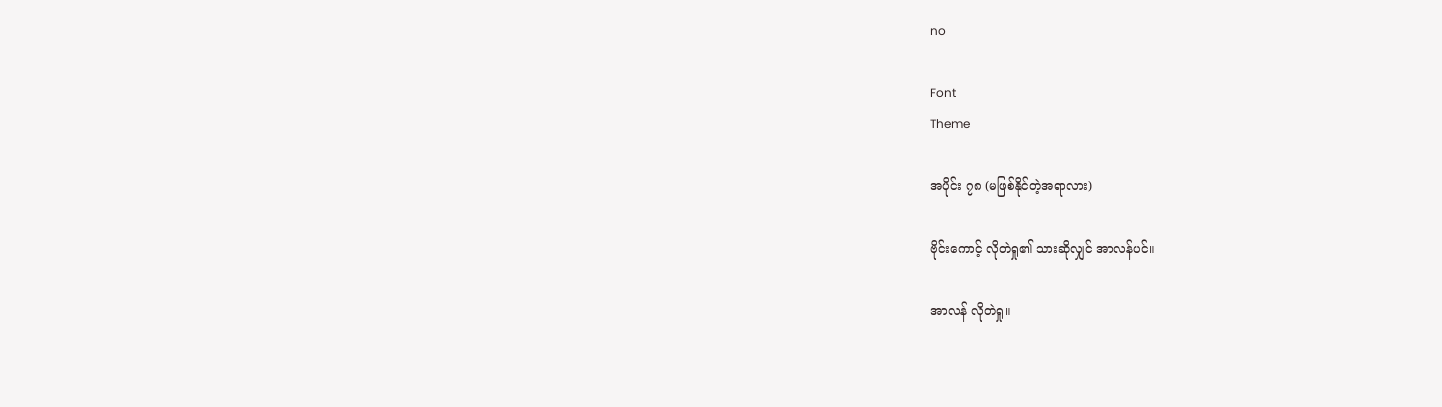no

Font
Theme

အပိုင်း ၇၈ (မဖြစ်နိုင်တဲ့အရာလား)

ဗိုင်းကောင့် လိုတဲရှု၏ သားဆိုလျှင် အာလန်ပင်။

အာလန် လိုတဲရှု။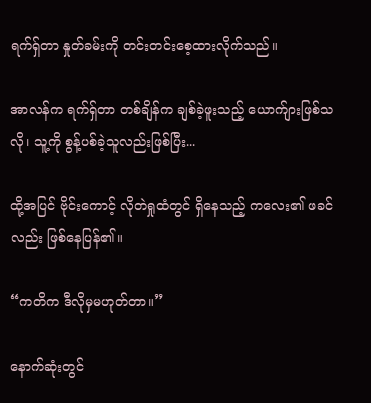ရက်ရှ်တာ နှုတ်ခမ်းကို တင်းတင်းစေ့ထားလိုက်သည်။

အာလန်က ရက်ရှ်တာ တစ်ချိန်က ချစ်ခဲ့ဖူးသည့် ယောက်ျားဖြစ်သလို၊ သူ့ကို စွန့်ပစ်ခဲ့သူလည်းဖြစ်ပြီး...

ထို့အပြင် ဗိုင်းကောင့် လိုတဲရှုထံတွင် ရှိနေသည့် ကလေး၏ ဖခင်လည်း ဖြစ်နေပြန်၏။

“ကတိက ဒီလိုမှမဟုတ်တာ။”

နောက်ဆုံးတွင်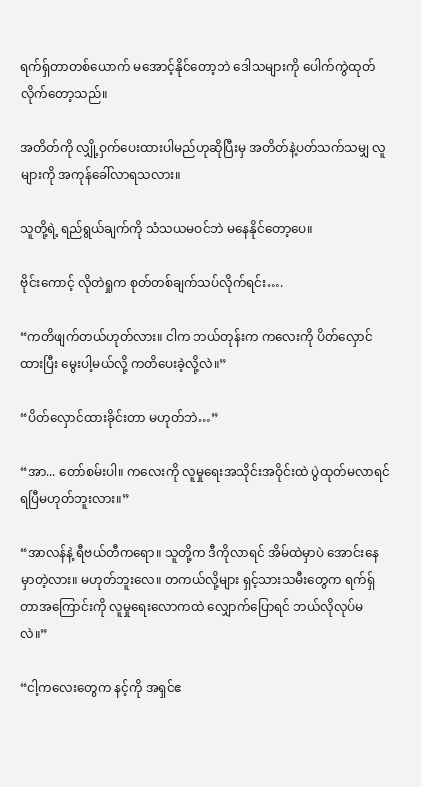ရက်ရှ်တာတစ်ယောက် မအောင့်နိုင်တော့ဘဲ ဒေါသများကို ပေါက်ကွဲထုတ်လိုက်တော့သည်။

အတိတ်ကို လျှို့ဝှက်ပေးထားပါမည်ဟုဆိုပြီးမှ အတိတ်နဲ့ပတ်သက်သမျှ လူများကို အကုန်ခေါ်လာရသလား။

သူတို့ရဲ့ ရည်ရွယ်ချက်ကို သံသယမဝင်ဘဲ မနေနိုင်တော့ပေ။

ဗိုင်းကောင့် လိုတဲရှုက စုတ်တစ်ချက်သပ်လိုက်ရင်း….

“ကတိဖျက်တယ်ဟုတ်လား။ ငါက ဘယ်တုန်းက ကလေးကို ပိတ်လှောင်ထားပြီး မွေးပါ့မယ်လို့ ကတိပေးခဲ့လို့လဲ။”

“ပိတ်လှောင်ထားခိုင်းတာ မဟုတ်ဘဲ…”

“အာ... တော်စမ်းပါ။ ကလေးကို လူမှုရေးအသိုင်းအဝိုင်းထဲ ပွဲထုတ်မလာရင် ရပြီမဟုတ်ဘူးလား။”

“အာလန်နဲ့ ရီဗယ်တီကရော။ သူတို့က ဒီကိုလာရင် အိမ်ထဲမှာပဲ အောင်းနေမှာတဲ့လား။ မဟုတ်ဘူးလေ။ တကယ်လို့များ ရှင့်သားသမီးတွေက ရက်ရှ်တာအကြောင်းကို လူမှုရေးလောကထဲ လျှောက်ပြောရင် ဘယ်လိုလုပ်မလဲ။”

“ငါ့ကလေးတွေက နင့်ကို အရှင်ဧ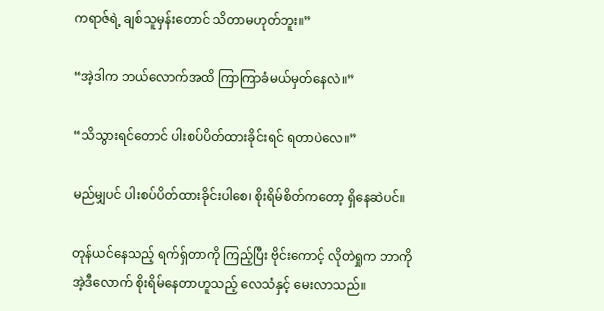ကရာဇ်ရဲ့ ချစ်သူမှန်းတောင် သိတာမဟုတ်ဘူး။”

“အဲ့ဒါက ဘယ်လောက်အထိ ကြာကြာခံမယ်မှတ်နေလဲ။”

“သိသွားရင်တောင် ပါးစပ်ပိတ်ထားခိုင်းရင် ရတာပဲလေ။”

မည်မျှပင် ပါးစပ်ပိတ်ထားခိုင်းပါစေ၊ စိုးရိမ်စိတ်ကတော့ ရှိနေဆဲပင်။

တုန်ယင်နေသည့် ရက်ရှ်တာကို ကြည့်ပြီး ဗိုင်းကောင့် လိုတဲရှုက ဘာကို အဲ့ဒီလောက် စိုးရိမ်နေတာဟူသည့် လေသံနှင့် မေးလာသည်။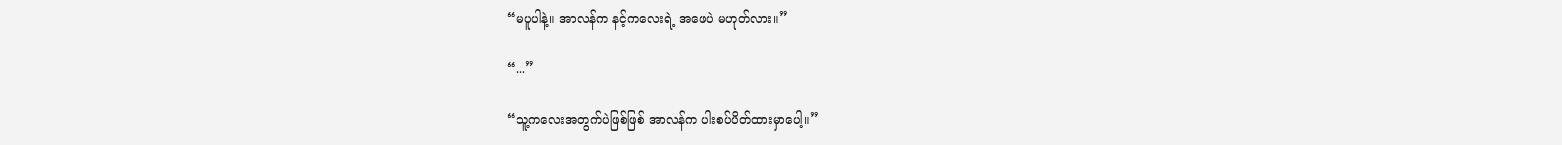“မပူပါနဲ့။ အာလန်က နင့်ကလေးရဲ့ အဖေပဲ မဟုတ်လား။”

“...”

“သူ့ကလေးအတွက်ပဲဖြစ်ဖြစ် အာလန်က ပါးစပ်ပိတ်ထားမှာပေါ့။”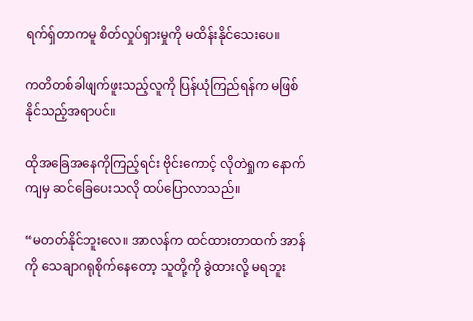ရက်ရှ်တာကမူ စိတ်လှုပ်ရှားမှုကို မထိန်းနိုင်သေးပေ။

ကတိတစ်ခါဖျက်ဖူးသည့်လူကို ပြန်ယုံကြည်ရန်က မဖြစ်နိုင်သည့်အရာပင်။

ထိုအခြေအနေကိုကြည့်ရင်း ဗိုင်းကောင့် လိုတဲရှုက နောက်ကျမှ ဆင်ခြေပေးသလို ထပ်ပြောလာသည်။

“မတတ်နိုင်ဘူးလေ။ အာလန်က ထင်ထားတာထက် အာန်ကို သေချာဂရုစိုက်နေတော့ သူတို့ကို ခွဲထားလို့ မရဘူး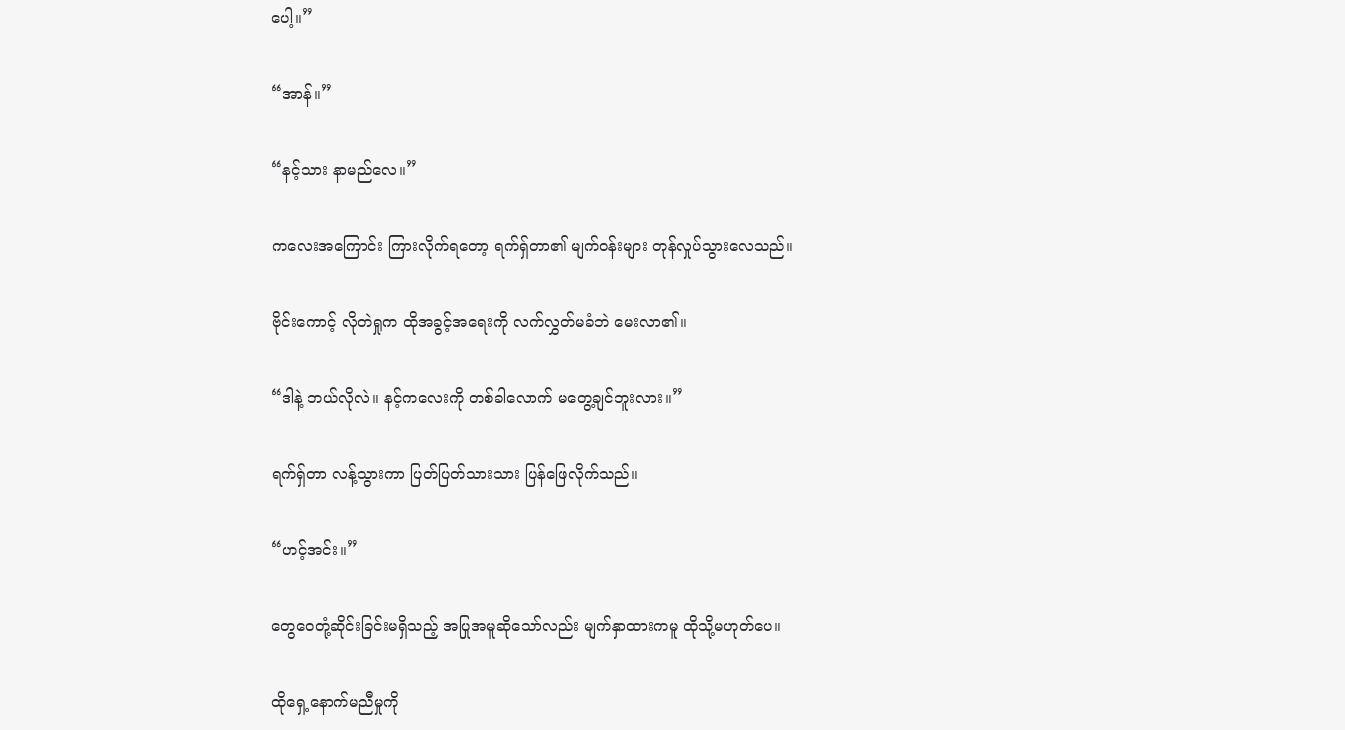ပေါ့။”

“အာန်။”

“နင့်သား နာမည်လေ။”

ကလေးအကြောင်း ကြားလိုက်ရတော့ ရက်ရှ်တာ၏ မျက်ဝန်းများ တုန်လှုပ်သွားလေသည်။

ဗိုင်းကောင့် လိုတဲရှုက ထိုအခွင့်အရေးကို လက်လွှတ်မခံဘဲ မေးလာ၏။

“ဒါနဲ့ ဘယ်လိုလဲ။ နင့်ကလေးကို တစ်ခါလောက် မတွေ့ချင်ဘူးလား။”

ရက်ရှ်တာ လန့်သွားကာ ပြတ်ပြတ်သားသား ပြန်ဖြေလိုက်သည်။

“ဟင့်အင်း။”

တွေဝေတုံ့ဆိုင်းခြင်းမရှိသည့် အပြုအမူဆိုသော်လည်း မျက်နှာထားကမူ ထိုသို့မဟုတ်ပေ။

ထိုရှေ့နောက်မညီမှုကို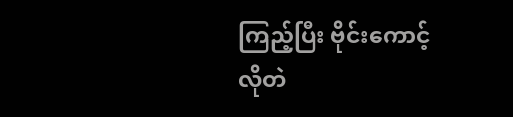ကြည့်ပြီး ဗိုင်းကောင့် လိုတဲ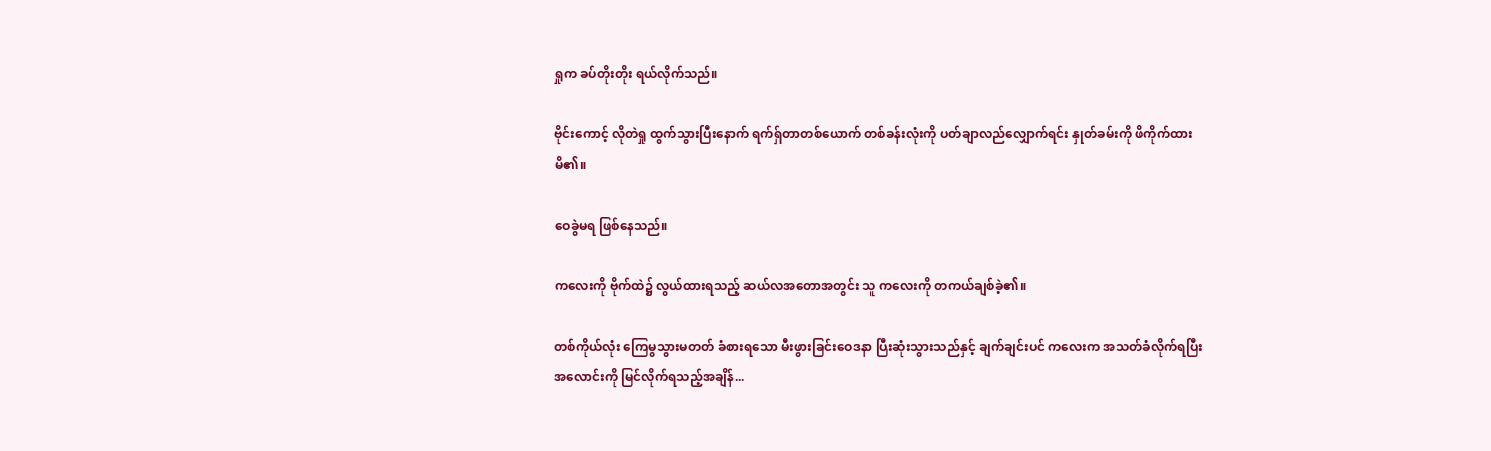ရှုက ခပ်တိုးတိုး ရယ်လိုက်သည်။

ဗိုင်းကောင့် လိုတဲရှု ထွက်သွားပြီးနောက် ရက်ရှ်တာတစ်ယောက် တစ်ခန်းလုံးကို ပတ်ချာလည်လျှောက်ရင်း နှုတ်ခမ်းကို ဖိကိုက်ထားမိ၏။

ဝေခွဲမရ ဖြစ်နေသည်။

ကလေးကို ဗိုက်ထဲ၌ လွယ်ထားရသည့် ဆယ်လအတောအတွင်း သူ ကလေးကို တကယ်ချစ်ခဲ့၏။

တစ်ကိုယ်လုံး ကြေမွသွားမတတ် ခံစားရသော မီးဖွားခြင်းဝေဒနာ ပြီးဆုံးသွားသည်နှင့် ချက်ချင်းပင် ကလေးက အသတ်ခံလိုက်ရပြီး အလောင်းကို မြင်လိုက်ရသည့်အချိန်...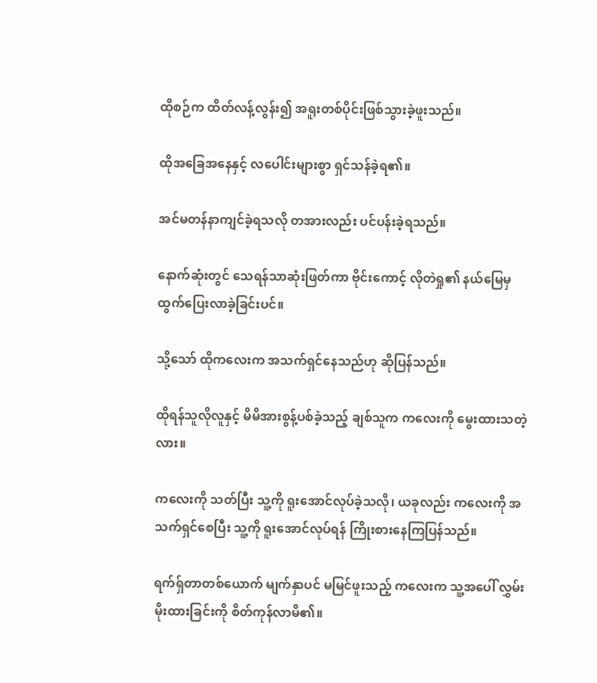ထိုစဉ်က ထိတ်လန့်လွန်း၍ အရူးတစ်ပိုင်းဖြစ်သွားခဲ့ဖူးသည်။

ထိုအခြေအနေနှင့် လပေါင်းများစွာ ရှင်သန်ခဲ့ရ၏။

အင်မတန်နာကျင်ခဲ့ရသလို တအားလည်း ပင်ပန်းခဲ့ရသည်။

နောက်ဆုံးတွင် သေရန်သာဆုံးဖြတ်ကာ ဗိုင်းကောင့် လိုတဲရှု၏ နယ်မြေမှ ထွက်ပြေးလာခဲ့ခြင်းပင်။

သို့သော် ထိုကလေးက အသက်ရှင်နေသည်ဟု ဆိုပြန်သည်။

ထိုရန်သူလိုလူနှင့် မိမိအားစွန့်ပစ်ခဲ့သည့် ချစ်သူက ကလေးကို မွေးထားသတဲ့လား။

ကလေးကို သတ်ပြီး သူ့ကို ရူးအောင်လုပ်ခဲ့သလို၊ ယခုလည်း ကလေးကို အသက်ရှင်စေပြီး သူ့ကို ရူးအောင်လုပ်ရန် ကြိုးစားနေကြပြန်သည်။

ရက်ရှ်တာတစ်ယောက် မျက်နှာပင် မမြင်ဖူးသည့် ကလေးက သူ့အပေါ် လွှမ်းမိုးထားခြင်းကို စိတ်ကုန်လာမိ၏။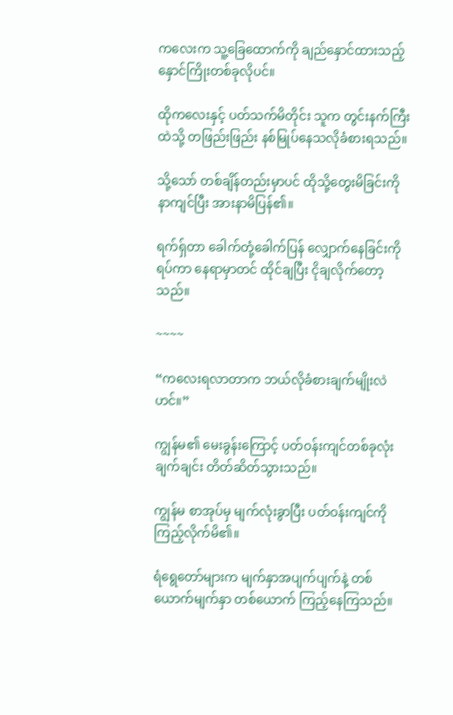ကလေးက သူ့ခြေထောက်ကို ချည်နှောင်ထားသည့် နှောင်ကြိုးတစ်ခုလိုပင်။

ထိုကလေးနှင့် ပတ်သက်မိတိုင်း သူက တွင်းနက်ကြီးထဲသို့ တဖြည်းဖြည်း နစ်မြုပ်နေသလိုခံစားရသည်။

သို့သော် တစ်ချိန်တည်းမှာပင် ထိုသို့တွေးမိခြင်းကို နာကျင်ပြီး အားနာမိပြန်၏။

ရက်ရှ်တာ ခေါက်တုံ့ခေါက်ပြန် လျှောက်နေခြင်းကိုရပ်ကာ နေရာမှာတင် ထိုင်ချပြီး ငိုချလိုက်တော့သည်။

~~~~

“ကလေးရလာတာက ဘယ်လိုခံစားချက်မျိုးလဲဟင်။”

ကျွန်မ၏ မေးခွန်းကြောင့် ပတ်ဝန်းကျင်တစ်ခုလုံး ချက်ချင်း တိတ်ဆိတ်သွားသည်။

ကျွန်မ စာအုပ်မှ မျက်လုံးခွာပြီး ပတ်ဝန်းကျင်ကို ကြည့်လိုက်မိ၏။

ရံရွေတော်များက မျက်နှာအပျက်ပျက်နဲ့ တစ်ယောက်မျက်နှာ တစ်ယောက် ကြည့်နေကြသည်။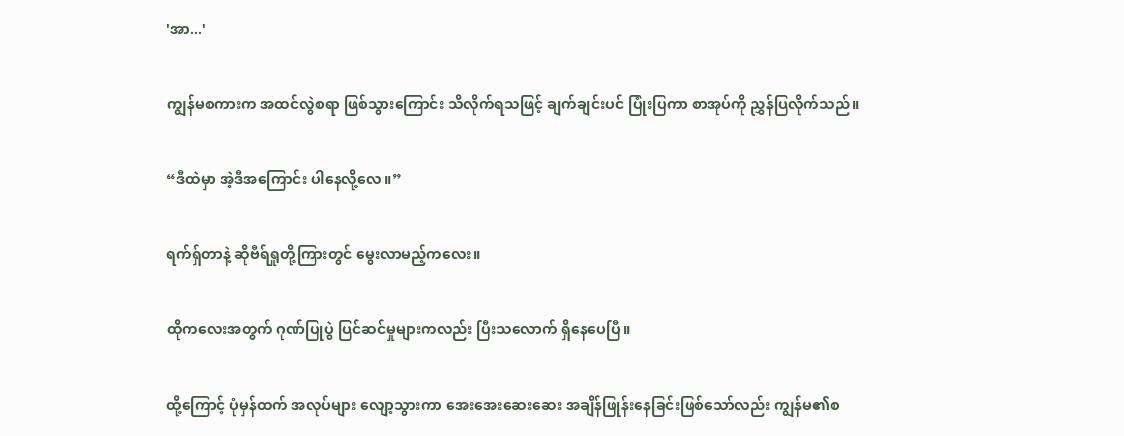'အာ...'

ကျွန်မစကားက အထင်လွဲစရာ ဖြစ်သွားကြောင်း သိလိုက်ရသဖြင့် ချက်ချင်းပင် ပြုံးပြကာ စာအုပ်ကို ညွှန်ပြလိုက်သည်။

“ဒီထဲမှာ အဲ့ဒီအကြောင်း ပါနေလို့လေ။”

ရက်ရှ်တာနဲ့ ဆိုဗီရ်ရှုတို့ကြားတွင် မွေးလာမည့်ကလေး။

ထိုကလေးအတွက် ဂုဏ်ပြုပွဲ ပြင်ဆင်မှုများကလည်း ပြီးသလောက် ရှိနေပေပြီ။

ထို့ကြောင့် ပုံမှန်ထက် အလုပ်များ လျော့သွားကာ အေးအေးဆေးဆေး အချိန်ဖြုန်းနေခြင်းဖြစ်သော်လည်း ကျွန်မ၏စ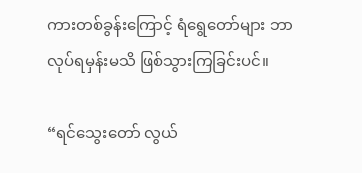ကားတစ်ခွန်းကြောင့် ရံရွေတော်များ ဘာလုပ်ရမှန်းမသိ ဖြစ်သွားကြခြင်းပင်။

“ရင်သွေးတော် လွယ်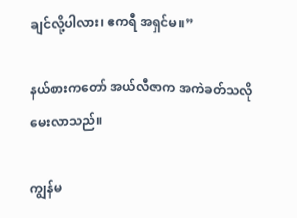ချင်လို့ပါလား၊ ဧကရီ အရှင်မ။”

နယ်စားကတော် အယ်လီဇာက အကဲခတ်သလို မေးလာသည်။

ကျွန်မ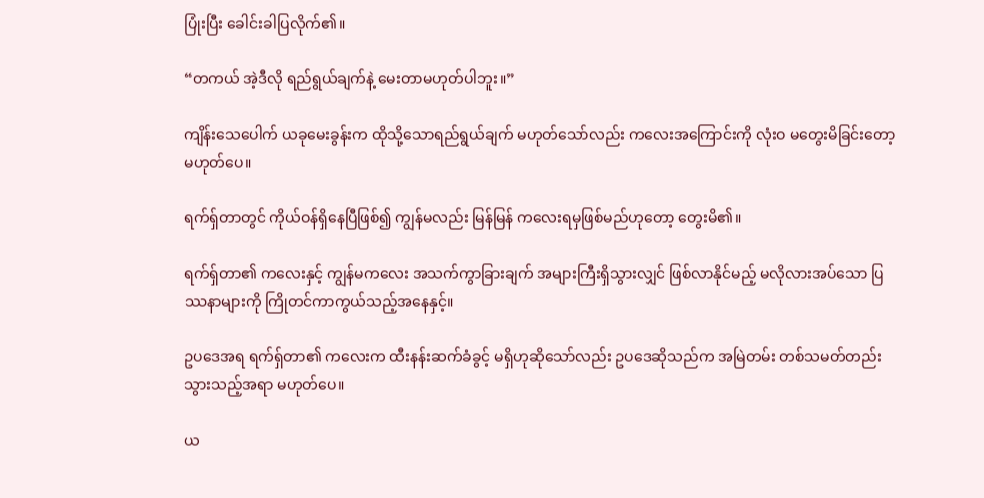ပြုံးပြီး ခေါင်းခါပြလိုက်၏။

“တကယ် အဲ့ဒီလို ရည်ရွယ်ချက်နဲ့ မေးတာမဟုတ်ပါဘူး။”

ကျိန်းသေပေါက် ယခုမေးခွန်းက ထိုသို့သောရည်ရွယ်ချက် မဟုတ်သော်လည်း ကလေးအကြောင်းကို လုံးဝ မတွေးမိခြင်းတော့ မဟုတ်ပေ။

ရက်ရှ်တာတွင် ကိုယ်ဝန်ရှိနေပြီဖြစ်၍ ကျွန်မလည်း မြန်မြန် ကလေးရမှဖြစ်မည်ဟုတော့ တွေးမိ၏။

ရက်ရှ်တာ၏ ကလေးနှင့် ကျွန်မကလေး အသက်ကွာခြားချက် အများကြီးရှိသွားလျှင် ဖြစ်လာနိုင်မည့် မလိုလားအပ်သော ပြဿနာများကို ကြိုတင်ကာကွယ်သည့်အနေနှင့်။

ဥပဒေအရ ရက်ရှ်တာ၏ ကလေးက ထီးနန်းဆက်ခံခွင့် မရှိဟုဆိုသော်လည်း ဥပဒေဆိုသည်က အမြဲတမ်း တစ်သမတ်တည်းသွားသည့်အရာ မဟုတ်ပေ။

ယ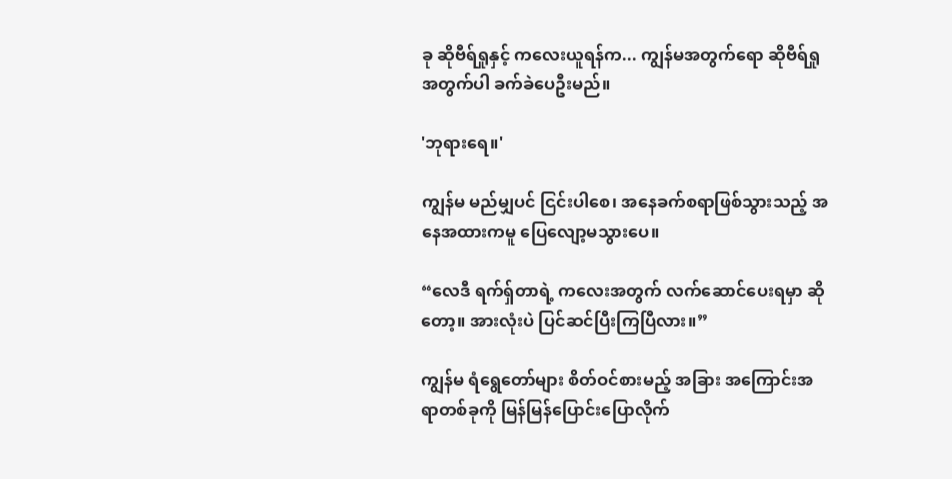ခု ဆိုဗီရ်ရှုနှင့် ကလေးယူရန်က... ကျွန်မအတွက်ရော ဆိုဗီရ်ရှုအတွက်ပါ ခက်ခဲပေဦးမည်။

'ဘုရားရေ။'

ကျွန်မ မည်မျှပင် ငြင်းပါစေ၊ အနေခက်စရာဖြစ်သွားသည့် အနေအထားကမူ ပြေလျော့မသွားပေ။

“လေဒီ ရက်ရှ်တာရဲ့ ကလေးအတွက် လက်ဆောင်ပေးရမှာ ဆိုတော့။ အားလုံးပဲ ပြင်ဆင်ပြီးကြပြီလား။”

ကျွန်မ ရံရွေတော်များ စိတ်ဝင်စားမည့် အခြား အကြောင်းအရာတစ်ခုကို မြန်မြန်ပြောင်းပြောလိုက်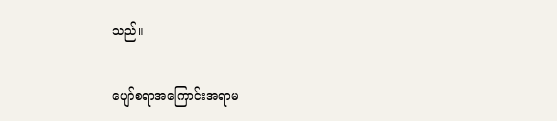သည်။

ပျော်စရာအကြောင်းအရာမ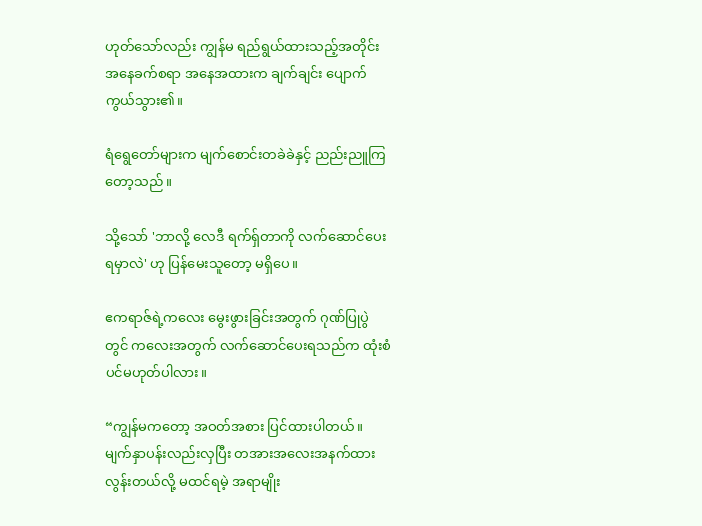ဟုတ်သော်လည်း ကျွန်မ ရည်ရွယ်ထားသည့်အတိုင်း အနေခက်စရာ အနေအထားက ချက်ချင်း ပျောက်ကွယ်သွား၏။

ရံရွေတော်များက မျက်စောင်းတခဲခဲနှင့် ညည်းညူကြတော့သည်။

သို့သော် 'ဘာလို့ လေဒီ ရက်ရှ်တာကို လက်ဆောင်ပေးရမှာလဲ' ဟု ပြန်မေးသူတော့ မရှိပေ။

ဧကရာဇ်ရဲ့ကလေး မွေးဖွားခြင်းအတွက် ဂုဏ်ပြုပွဲတွင် ကလေးအတွက် လက်ဆောင်ပေးရသည်က ထုံးစံပင်မဟုတ်ပါလား။

“ကျွန်မကတော့ အဝတ်အစား ပြင်ထားပါတယ်။ မျက်နှာပန်းလည်းလှပြီး တအားအလေးအနက်ထားလွန်းတယ်လို့ မထင်ရမဲ့ အရာမျိုး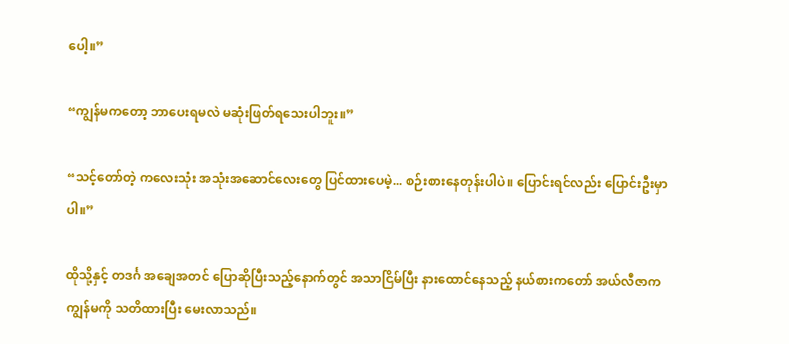ပေါ့။”

“ကျွန်မကတော့ ဘာပေးရမလဲ မဆုံးဖြတ်ရသေးပါဘူး။”

“သင့်တော်တဲ့ ကလေးသုံး အသုံးအဆောင်လေးတွေ ပြင်ထားပေမဲ့... စဉ်းစားနေတုန်းပါပဲ။ ပြောင်းရင်လည်း ပြောင်းဦးမှာပါ။”

ထိုသို့နှင့် တဒင်္ဂ အချေအတင် ပြောဆိုပြီးသည့်နောက်တွင် အသာငြိမ်ပြီး နားထောင်နေသည့် နယ်စားကတော် အယ်လီဇာက ကျွန်မကို သတိထားပြီး မေးလာသည်။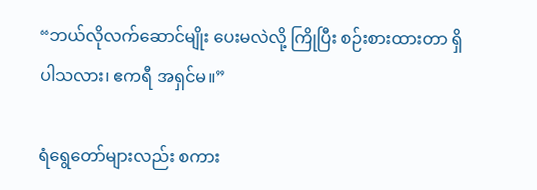“ဘယ်လိုလက်ဆောင်မျိုး ပေးမလဲလို့ ကြိုပြီး စဉ်းစားထားတာ ရှိပါသလား၊ ဧကရီ အရှင်မ။”

ရံရွေတော်များလည်း စကား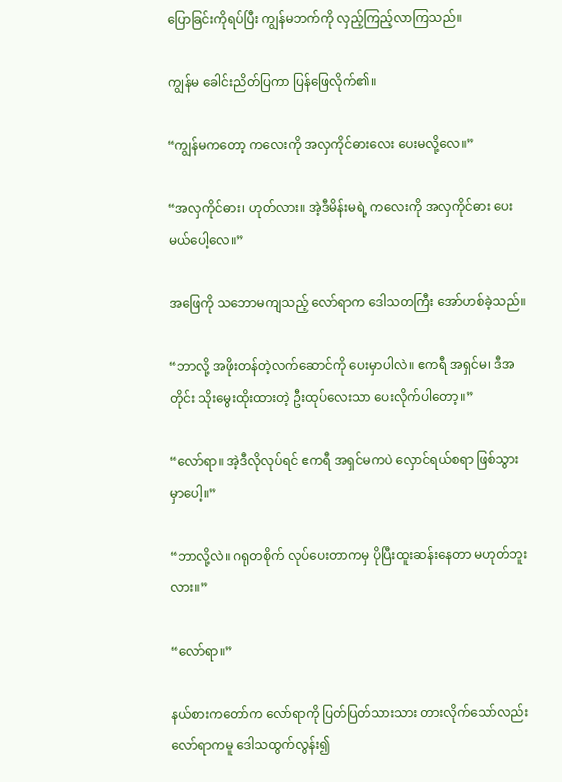ပြောခြင်းကိုရပ်ပြီး ကျွန်မဘက်ကို လှည့်ကြည့်လာကြသည်။

ကျွန်မ ခေါင်းညိတ်ပြကာ ပြန်ဖြေလိုက်၏။

“ကျွန်မကတော့ ကလေးကို အလှကိုင်ဓားလေး ပေးမလို့လေ။”

“အလှကိုင်ဓား၊ ဟုတ်လား။ အဲ့ဒီမိန်းမရဲ့ ကလေးကို အလှကိုင်ဓား ပေးမယ်ပေါ့လေ။”

အဖြေကို သဘောမကျသည့် လော်ရာက ဒေါသတကြီး အော်ဟစ်ခဲ့သည်။

“ဘာလို့ အဖိုးတန်တဲ့လက်ဆောင်ကို ပေးမှာပါလဲ။ ဧကရီ အရှင်မ၊ ဒီအတိုင်း သိုးမွေးထိုးထားတဲ့ ဦးထုပ်လေးသာ ပေးလိုက်ပါတော့။”

“လော်ရာ။ အဲ့ဒီလိုလုပ်ရင် ဧကရီ အရှင်မကပဲ လှောင်ရယ်စရာ ဖြစ်သွားမှာပေါ့။”

“ဘာလို့လဲ။ ဂရုတစိုက် လုပ်ပေးတာကမှ ပိုပြီးထူးဆန်းနေတာ မဟုတ်ဘူးလား။”

“လော်ရာ။”

နယ်စားကတော်က လော်ရာကို ပြတ်ပြတ်သားသား တားလိုက်သော်လည်း လော်ရာကမူ ဒေါသထွက်လွန်း၍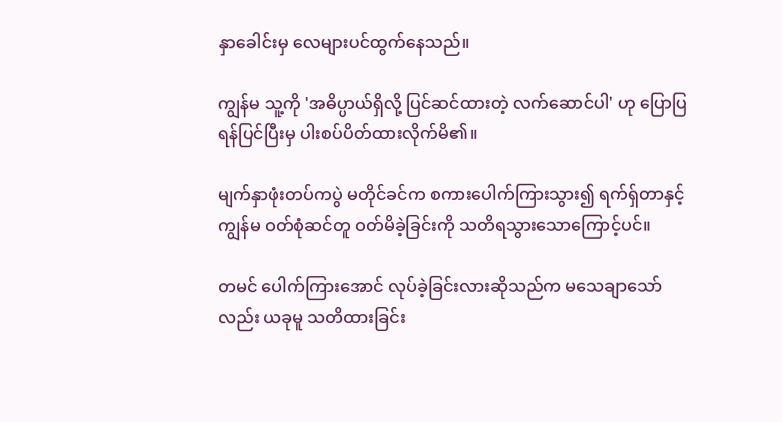နှာခေါင်းမှ လေများပင်ထွက်နေသည်။

ကျွန်မ သူ့ကို 'အဓိပ္ပာယ်ရှိလို့ ပြင်ဆင်ထားတဲ့ လက်ဆောင်ပါ' ဟု ပြောပြရန်ပြင်ပြီးမှ ပါးစပ်ပိတ်ထားလိုက်မိ၏။

မျက်နှာဖုံးတပ်ကပွဲ မတိုင်ခင်က စကားပေါက်ကြားသွား၍ ရက်ရှ်တာနှင့် ကျွန်မ ဝတ်စုံဆင်တူ ဝတ်မိခဲ့ခြင်းကို သတိရသွားသောကြောင့်ပင်။

တမင် ပေါက်ကြားအောင် လုပ်ခဲ့ခြင်းလားဆိုသည်က မသေချာသော်လည်း ယခုမူ သတိထားခြင်း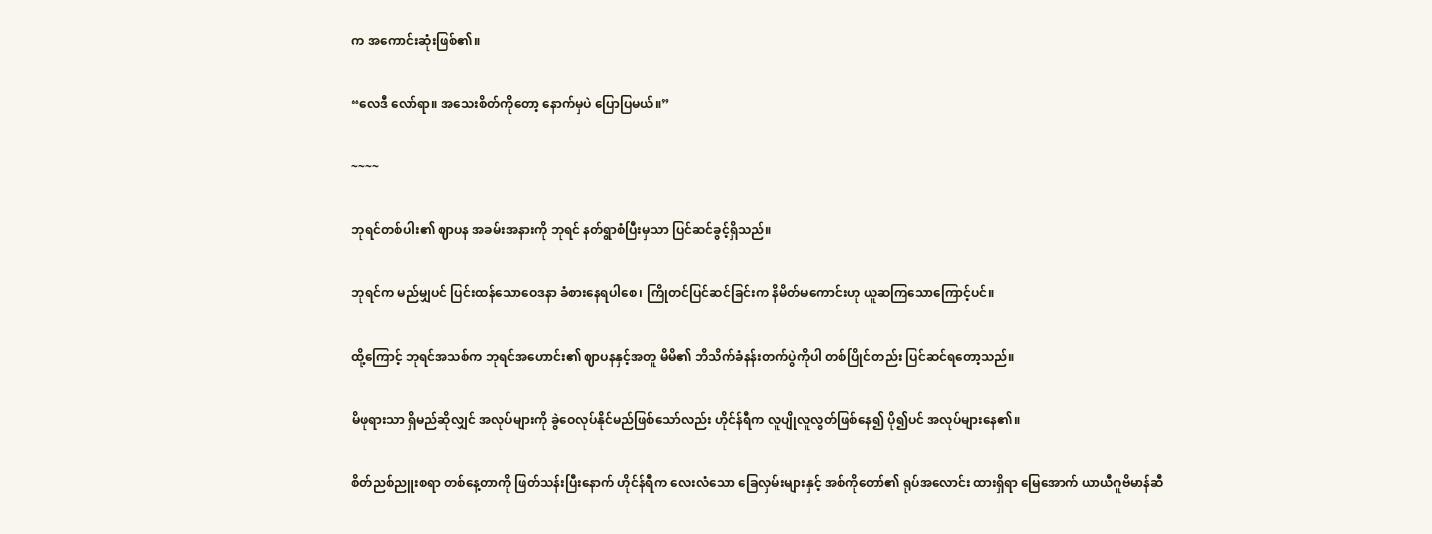က အကောင်းဆုံးဖြစ်၏။

“လေဒီ လော်ရာ။ အသေးစိတ်ကိုတော့ နောက်မှပဲ ပြောပြမယ်။”

~~~~

ဘုရင်တစ်ပါး၏ ဈာပန အခမ်းအနားကို ဘုရင် နတ်ရွာစံပြီးမှသာ ပြင်ဆင်ခွင့်ရှိသည်။

ဘုရင်က မည်မျှပင် ပြင်းထန်သောဝေဒနာ ခံစားနေရပါစေ၊ ကြိုတင်ပြင်ဆင်ခြင်းက နိမိတ်မကောင်းဟု ယူဆကြသောကြောင့်ပင်။

ထို့ကြောင့် ဘုရင်အသစ်က ဘုရင်အဟောင်း၏ ဈာပနနှင့်အတူ မိမိ၏ ဘိသိက်ခံနန်းတက်ပွဲကိုပါ တစ်ပြိုင်တည်း ပြင်ဆင်ရတော့သည်။

မိဖုရားသာ ရှိမည်ဆိုလျှင် အလုပ်များကို ခွဲဝေလုပ်နိုင်မည်ဖြစ်သော်လည်း ဟိုင်န်ရီက လူပျိုလူလွတ်ဖြစ်နေ၍ ပို၍ပင် အလုပ်များနေ၏။

စိတ်ညစ်ညူးစရာ တစ်နေ့တာကို ဖြတ်သန်းပြီးနောက် ဟိုင်န်ရီက လေးလံသော ခြေလှမ်းများနှင့် အစ်ကိုတော်၏ ရုပ်အလောင်း ထားရှိရာ မြေအောက် ယာယီဂူဗိမာန်ဆီ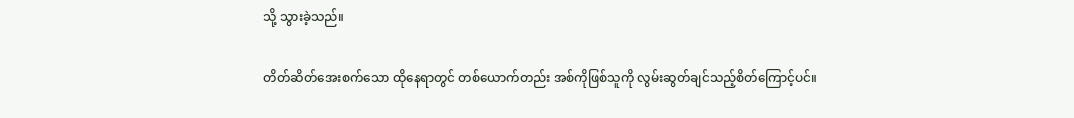သို့ သွားခဲ့သည်။

တိတ်ဆိတ်အေးစက်သော ထိုနေရာတွင် တစ်ယောက်တည်း အစ်ကိုဖြစ်သူကို လွမ်းဆွတ်ချင်သည့်စိတ်ကြောင့်ပင်။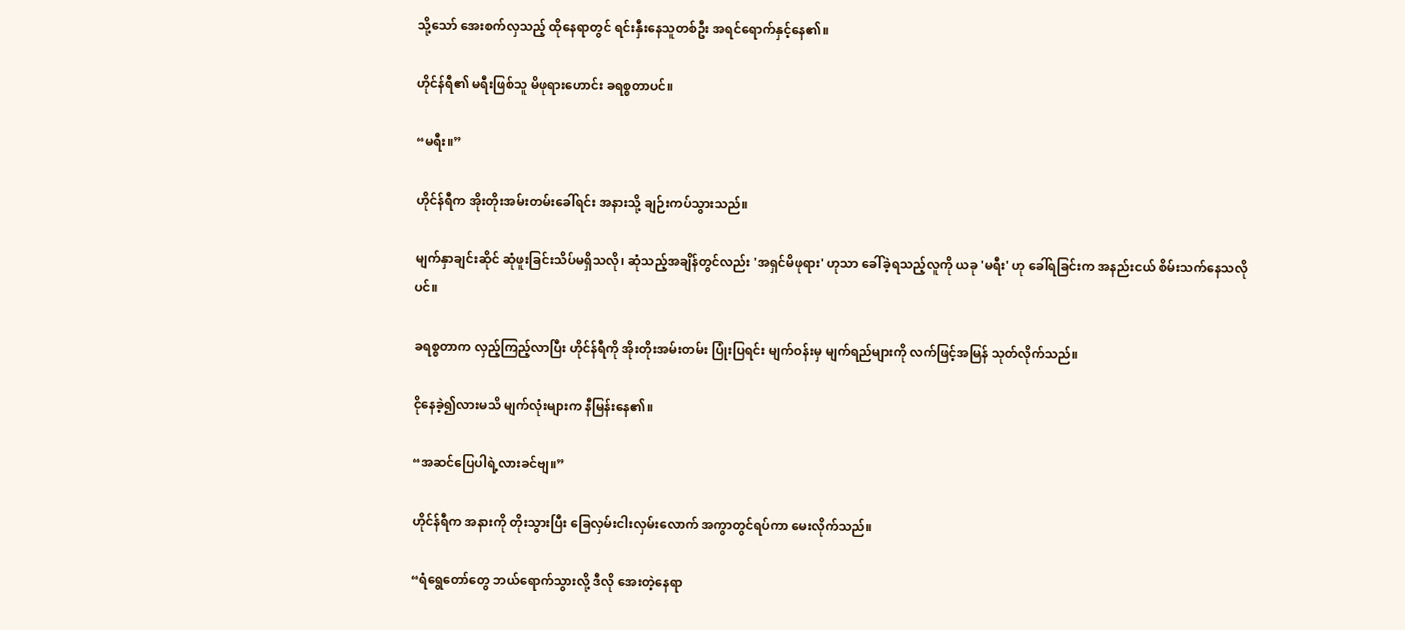သို့သော် အေးစက်လှသည့် ထိုနေရာတွင် ရင်းနှီးနေသူတစ်ဦး အရင်ရောက်နှင့်နေ၏။

ဟိုင်န်ရီ၏ မရီးဖြစ်သူ မိဖုရားဟောင်း ခရစ္စတာပင်။

“မရီး။”

ဟိုင်န်ရီက အိုးတိုးအမ်းတမ်းခေါ်ရင်း အနားသို့ ချဉ်းကပ်သွားသည်။

မျက်နှာချင်းဆိုင် ဆုံဖူးခြင်းသိပ်မရှိသလို၊ ဆုံသည့်အချိန်တွင်လည်း 'အရှင်မိဖုရား' ဟုသာ ခေါ်ခဲ့ရသည့်လူကို ယခု 'မရီး' ဟု ခေါ်ရခြင်းက အနည်းငယ် စိမ်းသက်နေသလိုပင်။

ခရစ္စတာက လှည့်ကြည့်လာပြီး ဟိုင်န်ရီကို အိုးတိုးအမ်းတမ်း ပြုံးပြရင်း မျက်ဝန်းမှ မျက်ရည်များကို လက်ဖြင့်အမြန် သုတ်လိုက်သည်။

ငိုနေခဲ့၍လားမသိ မျက်လုံးများက နီမြန်းနေ၏။

“အဆင်ပြေပါရဲ့လားခင်ဗျ။”

ဟိုင်န်ရီက အနားကို တိုးသွားပြီး ခြေလှမ်းငါးလှမ်းလောက် အကွာတွင်ရပ်ကာ မေးလိုက်သည်။

“ရံရွေတော်တွေ ဘယ်ရောက်သွားလို့ ဒီလို အေးတဲ့နေရာ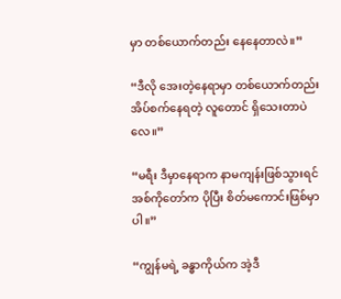မှာ တစ်ယောက်တည်း နေနေတာလဲ။”

“ဒီလို အေးတဲ့နေရာမှာ တစ်ယောက်တည်း အိပ်စက်နေရတဲ့ လူတောင် ရှိသေးတာပဲလေ။”

“မရီး ဒီမှာနေရာက နာမကျန်းဖြစ်သွားရင် အစ်ကိုတော်က ပိုပြီး စိတ်မကောင်းဖြစ်မှာပါ။”

“ကျွန်မရဲ့ ခန္ဓာကိုယ်က အဲ့ဒီ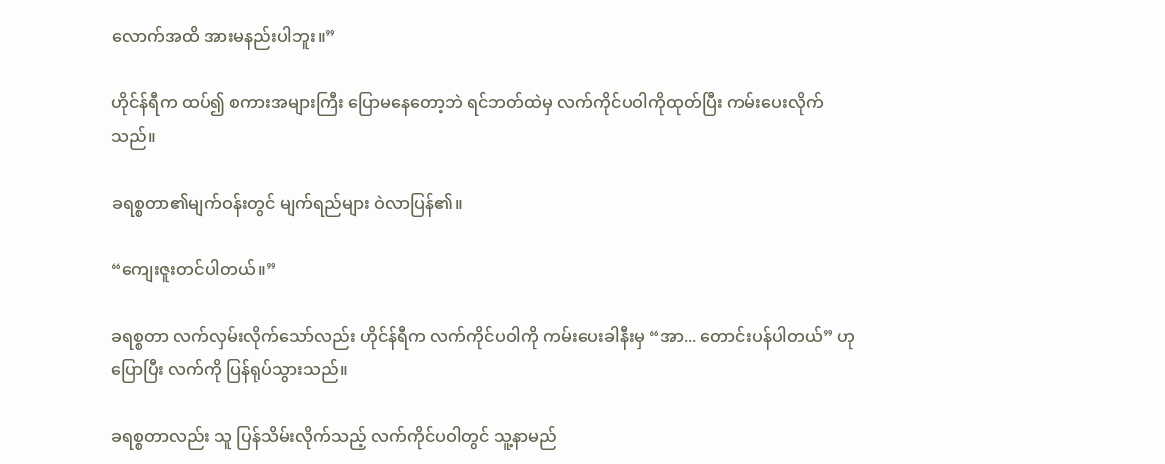လောက်အထိ အားမနည်းပါဘူး။”

ဟိုင်န်ရီက ထပ်၍ စကားအများကြီး ပြောမနေတော့ဘဲ ရင်ဘတ်ထဲမှ လက်ကိုင်ပဝါကိုထုတ်ပြီး ကမ်းပေးလိုက်သည်။

ခရစ္စတာ၏မျက်ဝန်းတွင် မျက်ရည်များ ဝဲလာပြန်၏။

“ကျေးဇူးတင်ပါတယ်။”

ခရစ္စတာ လက်လှမ်းလိုက်သော်လည်း ဟိုင်န်ရီက လက်ကိုင်ပဝါကို ကမ်းပေးခါနီးမှ “အာ... တောင်းပန်ပါတယ်” ဟု ပြောပြီး လက်ကို ပြန်ရုပ်သွားသည်။

ခရစ္စတာလည်း သူ ပြန်သိမ်းလိုက်သည့် လက်ကိုင်ပဝါတွင် သူ့နာမည်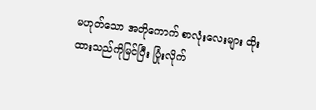မဟုတ်သော အတိုကောက် စာလုံးလေးများ ထိုးထားသည်ကိုမြင်ပြီး ပြုံးလိုက်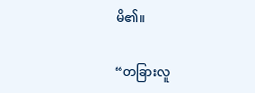မိ၏။

“တခြားလူ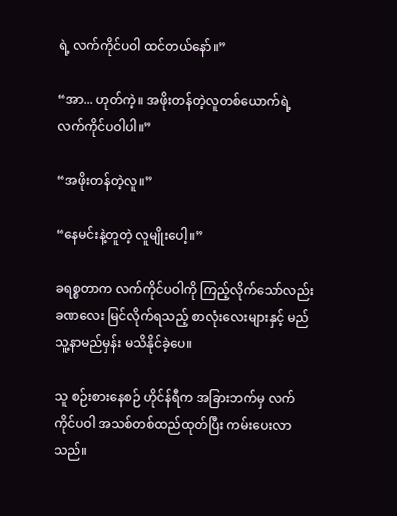ရဲ့ လက်ကိုင်ပဝါ ထင်တယ်နော်။”

“အာ... ဟုတ်ကဲ့။ အဖိုးတန်တဲ့လူတစ်ယောက်ရဲ့ လက်ကိုင်ပဝါပါ။”

“အဖိုးတန်တဲ့လူ။”

“နေမင်းနဲ့တူတဲ့ လူမျိုးပေါ့။”

ခရစ္စတာက လက်ကိုင်ပဝါကို ကြည့်လိုက်သော်လည်း ခဏလေး မြင်လိုက်ရသည့် စာလုံးလေးများနှင့် မည်သူ့နာမည်မှန်း မသိနိုင်ခဲ့ပေ။

သူ စဉ်းစားနေစဉ် ဟိုင်န်ရီက အခြားဘက်မှ လက်ကိုင်ပဝါ အသစ်တစ်ထည်ထုတ်ပြီး ကမ်းပေးလာသည်။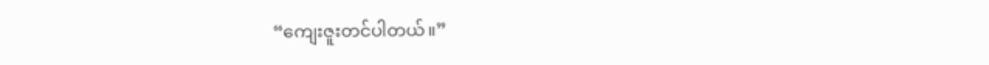“ကျေးဇူးတင်ပါတယ်။”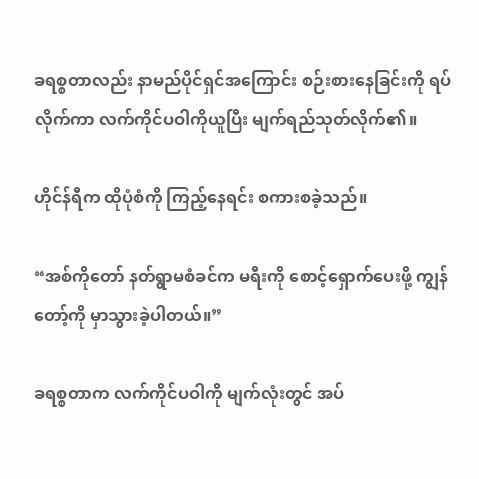ခရစ္စတာလည်း နာမည်ပိုင်ရှင်အကြောင်း စဉ်းစားနေခြင်းကို ရပ်လိုက်ကာ လက်ကိုင်ပဝါကိုယူပြီး မျက်ရည်သုတ်လိုက်၏။

ဟိုင်န်ရီက ထိုပုံစံကို ကြည့်နေရင်း စကားစခဲ့သည်။

“အစ်ကိုတော် နတ်ရွာမစံခင်က မရီးကို စောင့်ရှောက်ပေးဖို့ ကျွန်တော့်ကို မှာသွားခဲ့ပါတယ်။”

ခရစ္စတာက လက်ကိုင်ပဝါကို မျက်လုံးတွင် အပ်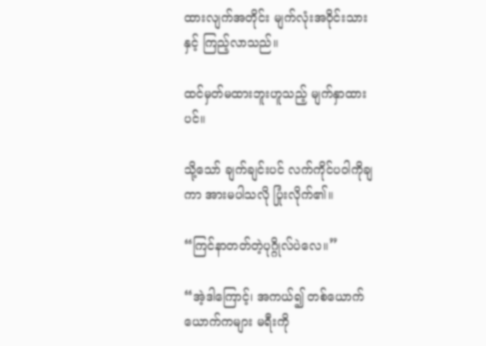ထားလျက်အတိုင်း မျက်လုံးအဝိုင်းသားနှင့် ကြည့်လာသည်။

ထင်မှတ်မထားဘူးဟူသည့် မျက်နှာထားပင်။

သို့သော် ချက်ချင်းပင် လက်ကိုင်ပဝါကိုချကာ အားမပါသလို ပြုံးလိုက်၏။

“ကြင်နာတတ်တဲ့ပုဂ္ဂိုလ်ပဲလေ။”

“အဲ့ဒါကြောင့်၊ အကယ်၍ တစ်ယောက်ယောက်ကများ မရီးကို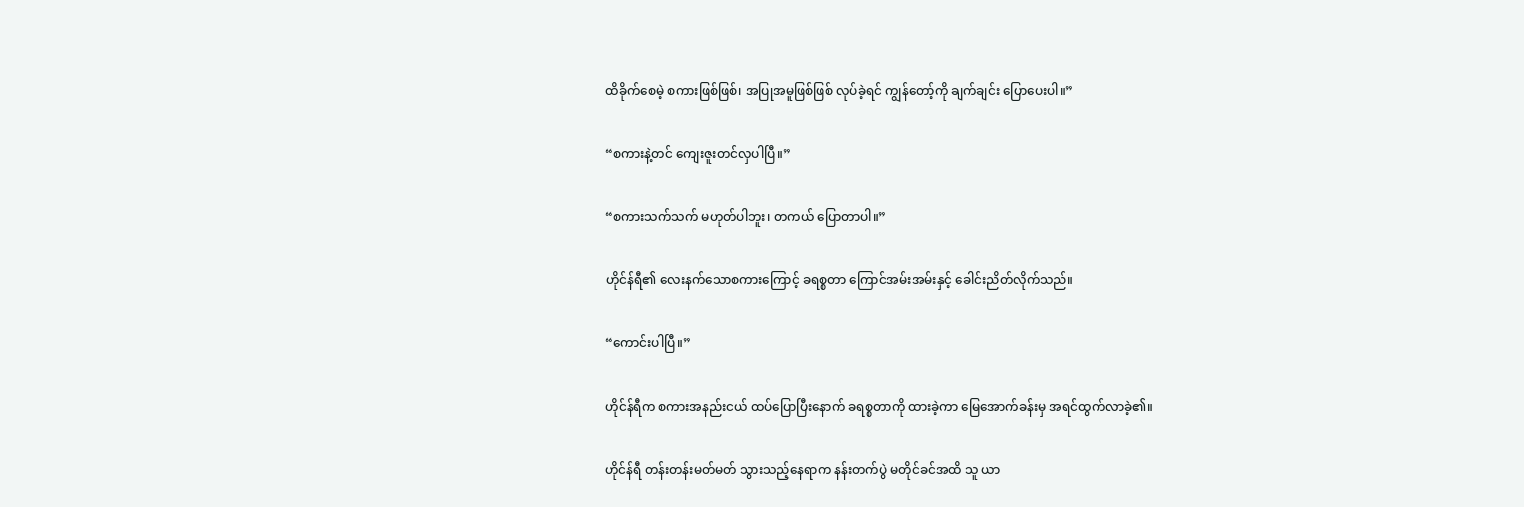ထိခိုက်စေမဲ့ စကားဖြစ်ဖြစ်၊ အပြုအမူဖြစ်ဖြစ် လုပ်ခဲ့ရင် ကျွန်တော့်ကို ချက်ချင်း ပြောပေးပါ။”

“စကားနဲ့တင် ကျေးဇူးတင်လှပါပြီ။”

“စကားသက်သက် မဟုတ်ပါဘူး၊ တကယ် ပြောတာပါ။”

ဟိုင်န်ရီ၏ လေးနက်သောစကားကြောင့် ခရစ္စတာ ကြောင်အမ်းအမ်းနှင့် ခေါင်းညိတ်လိုက်သည်။

“ကောင်းပါပြီ။”

ဟိုင်န်ရီက စကားအနည်းငယ် ထပ်ပြောပြီးနောက် ခရစ္စတာကို ထားခဲ့ကာ မြေအောက်ခန်းမှ အရင်ထွက်လာခဲ့၏။

ဟိုင်န်ရီ တန်းတန်းမတ်မတ် သွားသည့်နေရာက နန်းတက်ပွဲ မတိုင်ခင်အထိ သူ ယာ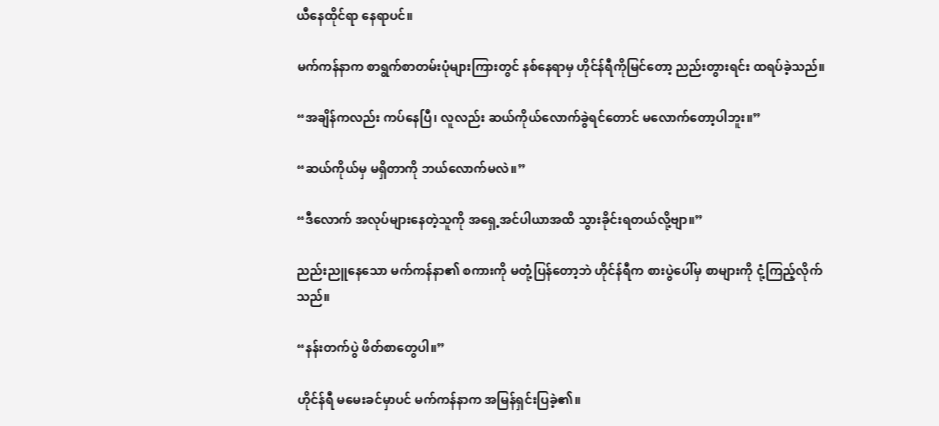ယီနေထိုင်ရာ နေရာပင်။

မက်ကန်နာက စာရွက်စာတမ်းပုံများကြားတွင် နစ်နေရာမှ ဟိုင်န်ရီကိုမြင်တော့ ညည်းတွားရင်း ထရပ်ခဲ့သည်။

“အချိန်ကလည်း ကပ်နေပြီ၊ လူလည်း ဆယ်ကိုယ်လောက်ခွဲရင်တောင် မလောက်တော့ပါဘူး။”

“ဆယ်ကိုယ်မှ မရှိတာကို ဘယ်လောက်မလဲ။”

“ဒီလောက် အလုပ်များနေတဲ့သူကို အရှေ့အင်ပါယာအထိ သွားခိုင်းရတယ်လို့ဗျာ။”

ညည်းညူနေသော မက်ကန်နာ၏ စကားကို မတုံ့ပြန်တော့ဘဲ ဟိုင်န်ရီက စားပွဲပေါ်မှ စာများကို ငုံ့ကြည့်လိုက်သည်။

“နန်းတက်ပွဲ ဖိတ်စာတွေပါ။”

ဟိုင်န်ရီ မမေးခင်မှာပင် မက်ကန်နာက အမြန်ရှင်းပြခဲ့၏။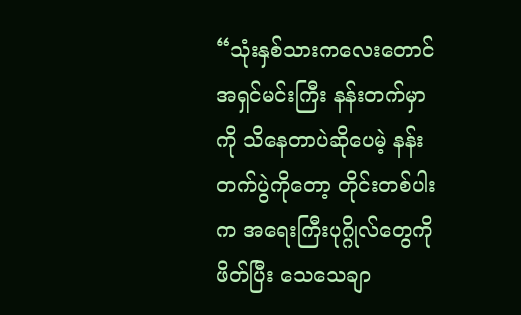“သုံးနှစ်သားကလေးတောင် အရှင်မင်းကြီး နန်းတက်မှာကို သိနေတာပဲဆိုပေမဲ့ နန်းတက်ပွဲကိုတော့ တိုင်းတစ်ပါးက အရေးကြီးပုဂ္ဂိုလ်တွေကိုဖိတ်ပြီး သေသေချာ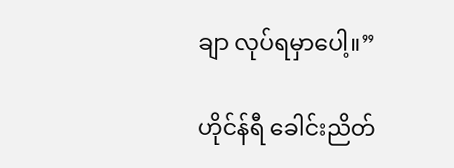ချာ လုပ်ရမှာပေါ့။”

ဟိုင်န်ရီ ခေါင်းညိတ်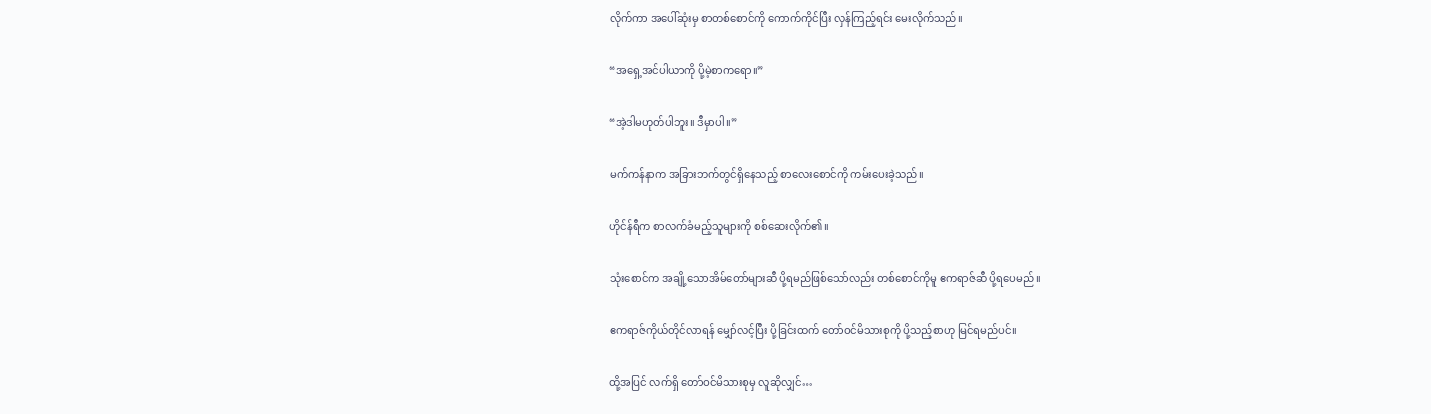လိုက်ကာ အပေါ်ဆုံးမှ စာတစ်စောင်ကို ကောက်ကိုင်ပြီး လှန်ကြည့်ရင်း မေးလိုက်သည်။

“အရှေ့အင်ပါယာကို ပို့မဲ့စာကရော။”

“အဲ့ဒါမဟုတ်ပါဘူး။ ဒီမှာပါ။”

မက်ကန်နာက အခြားဘက်တွင်ရှိနေသည့် စာလေးစောင်ကို ကမ်းပေးခဲ့သည်။

ဟိုင်န်ရီက စာလက်ခံမည့်သူများကို စစ်ဆေးလိုက်၏။

သုံးစောင်က အချို့သောအိမ်တော်များဆီ ပို့ရမည်ဖြစ်သော်လည်း တစ်စောင်ကိုမူ ဧကရာဇ်ဆီ ပို့ရပေမည်။

ဧကရာဇ်ကိုယ်တိုင်လာရန် မျှော်လင့်ပြီး ပို့ခြင်းထက် တော်ဝင်မိသားစုကို ပို့သည့်စာဟု မြင်ရမည်ပင်။

ထို့အပြင် လက်ရှိ တော်ဝင်မိသားစုမှ လူဆိုလျှင်…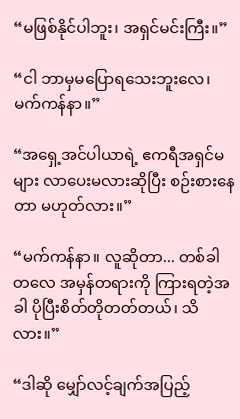“မဖြစ်နိုင်ပါဘူး၊ အရှင်မင်းကြီး။”

“ငါ ဘာမှမပြောရသေးဘူးလေ၊ မက်ကန်နာ။”

“အရှေ့အင်ပါယာရဲ့ ဧကရီအရှင်မများ လာပေးမလားဆိုပြီး စဉ်းစားနေတာ မဟုတ်လား။”

“မက်ကန်နာ။ လူဆိုတာ... တစ်ခါတလေ အမှန်တရားကို ကြားရတဲ့အခါ ပိုပြီးစိတ်တိုတတ်တယ်၊ သိလား။”

“ဒါဆို မျှော်လင့်ချက်အပြည့်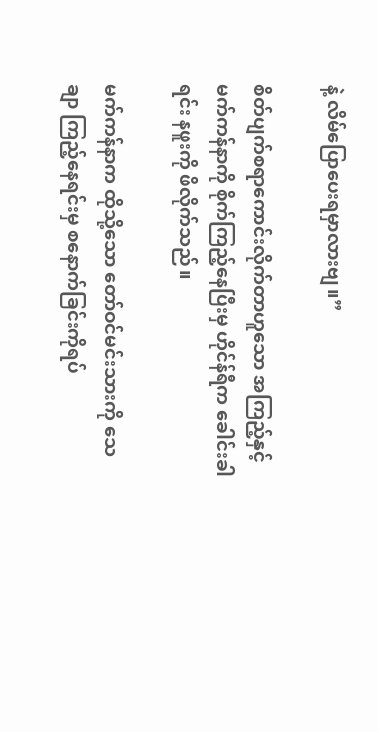နဲ့ လိမ်ပြောပေးရမှာလားဗျ။”

စိတ်ပျက်စရာကောင်းလိုက်တာဟူသော အကြည့်နှင့် မက်ကန်နာကို စိုက်ကြည့်နေပြီးမှ ဟိုင်န်ရီက ခေါင်းခါရင်း နဖူးကို ဖိလိုက်သည်။

မက်ကန်နာက ထိုသို့သော တော်ဝင်မင်းသားကို သေချာ ကြည့်နေရင်းမှ စနောက်ခြင်းကိုရပ်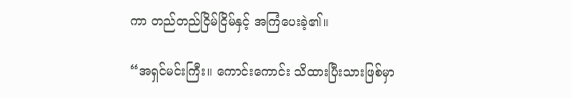ကာ တည်တည်ငြိမ်ငြိမ်နှင့် အကြံပေးခဲ့၏။

“အရှင်မင်းကြီး။ ကောင်းကောင်း သိထားပြီးသားဖြစ်မှာ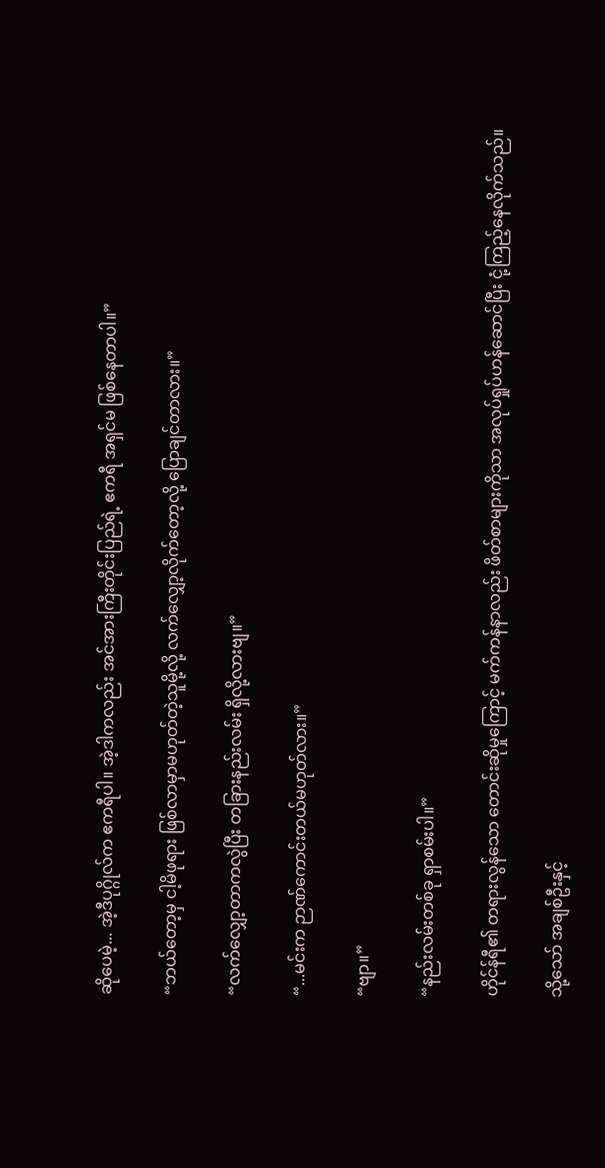ဆိုပေမဲ့... အဲ့ဒီပုဂ္ဂိုလ်က ဧကရီပါ။ အဲ့ဒါကလည်း အင်အားကြီးတိုင်းပြည်ရဲ့ ဧကရီ အရှင်မ ဖြစ်နေတာပါ။”

“ဘယ်တော့မှ ငါ့မိဖုရား ဖြစ်လာမှာမဟုတ်တဲ့သူမို့လို့ လက်လျှော့လိုက်တော့လို့ ပြောချင်တာလား။”

“လက်လျှော့တာကလွဲပြီး တခြားနည်းလမ်း ရှိလို့လားဗျ။”

“...မင်းက ဉာဏ်ကောင်းတယ်မဟုတ်လား။”

“ဗျာ။”

“နည်းလမ်းတစ်ခု ရှာစမ်းပါ။”

ဟိုင်န်ရီ၏ တရားလွန်သော တောင်းဆိုမှုကြောင့် မက်ကန်နာလည်း ဖိတ်စာများကိုသာ အလုပ်ရှုပ်ဟန်ဆောင်ပြီး ငုံ့ကြည့်နေလိုက်သည်။

သို့သော် အချစ်ဦးနှင့်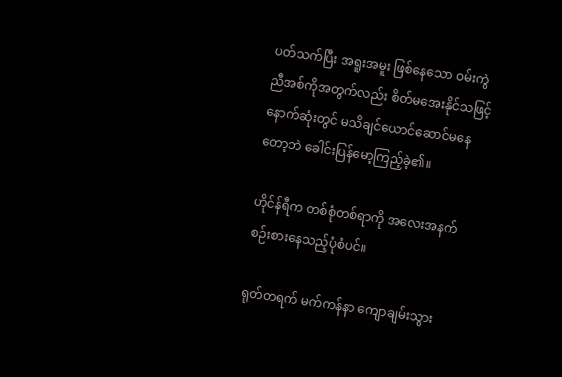ပတ်သက်ပြီး အရူးအမူး ဖြစ်နေသော ဝမ်းကွဲညီအစ်ကိုအတွက်လည်း စိတ်မအေးနိုင်သဖြင့် နောက်ဆုံးတွင် မသိချင်ယောင်ဆောင်မနေတော့ဘဲ ခေါင်းပြန်မော့ကြည့်ခဲ့၏။

ဟိုင်န်ရီက တစ်စုံတစ်ရာကို အလေးအနက် စဉ်းစားနေသည့်ပုံစံပင်။

ရုတ်တရက် မက်ကန်နာ ကျောချမ်းသွား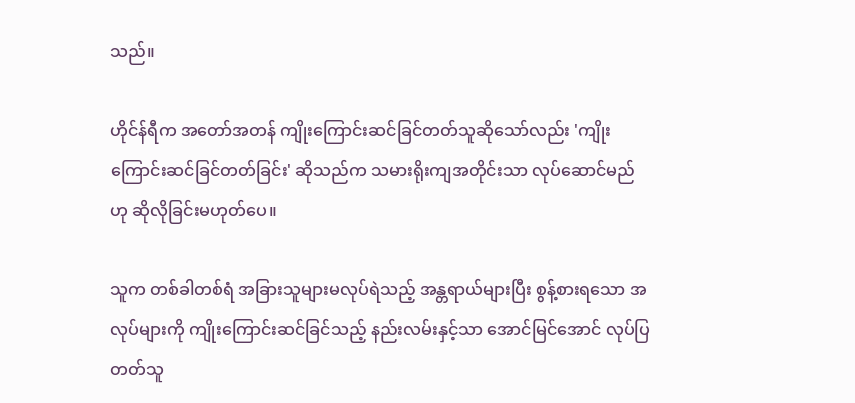သည်။

ဟိုင်န်ရီက အတော်အတန် ကျိုးကြောင်းဆင်ခြင်တတ်သူဆိုသော်လည်း 'ကျိုးကြောင်းဆင်ခြင်တတ်ခြင်း' ဆိုသည်က သမားရိုးကျအတိုင်းသာ လုပ်ဆောင်မည်ဟု ဆိုလိုခြင်းမဟုတ်ပေ။

သူက တစ်ခါတစ်ရံ အခြားသူများမလုပ်ရဲသည့် အန္တရာယ်များပြီး စွန့်စားရသော အလုပ်များကို ကျိုးကြောင်းဆင်ခြင်သည့် နည်းလမ်းနှင့်သာ အောင်မြင်အောင် လုပ်ပြတတ်သူ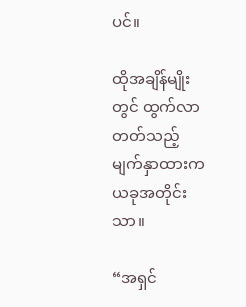ပင်။

ထိုအချိန်မျိုးတွင် ထွက်လာတတ်သည့် မျက်နှာထားက ယခုအတိုင်းသာ။

“အရှင်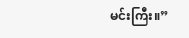မင်းကြီး။”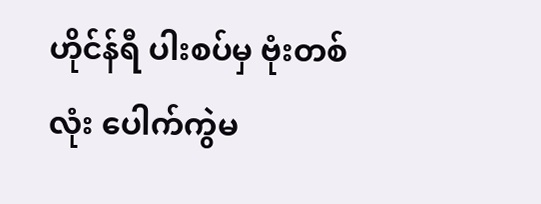ဟိုင်န်ရီ ပါးစပ်မှ ဗုံးတစ်လုံး ပေါက်ကွဲမ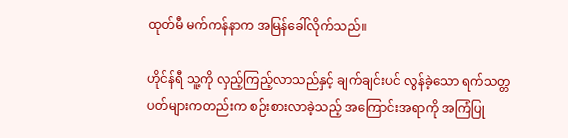ထုတ်မီ မက်ကန်နာက အမြန်ခေါ်လိုက်သည်။

ဟိုင်န်ရီ သူ့ကို လှည့်ကြည့်လာသည်နှင့် ချက်ချင်းပင် လွန်ခဲ့သော ရက်သတ္တပတ်များကတည်းက စဉ်းစားလာခဲ့သည့် အကြောင်းအရာကို အကြံပြု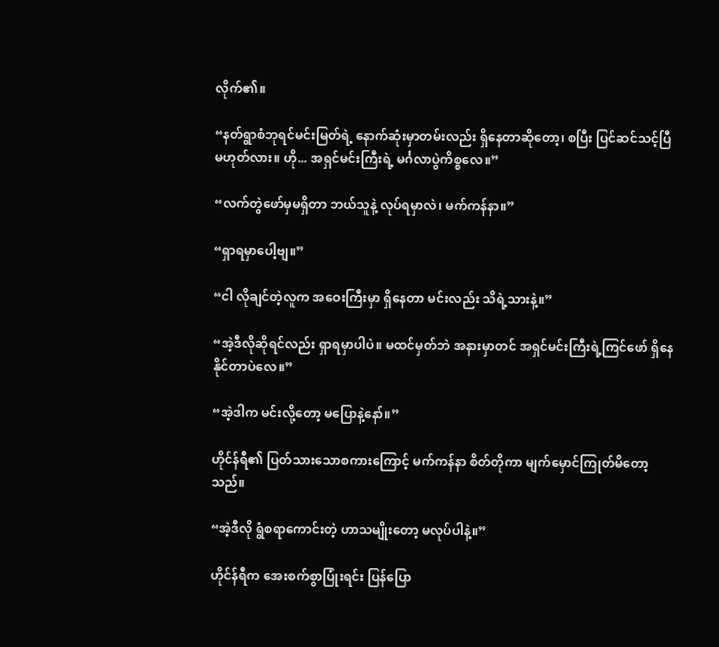လိုက်၏။

“နတ်ရွာစံဘုရင်မင်းမြတ်ရဲ့ နောက်ဆုံးမှာတမ်းလည်း ရှိနေတာဆိုတော့၊ စပြီး ပြင်ဆင်သင့်ပြီ မဟုတ်လား။ ဟို... အရှင်မင်းကြီးရဲ့ မင်္ဂလာပွဲကိစ္စလေ။”

“လက်တွဲဖော်မှမရှိတာ ဘယ်သူနဲ့ လုပ်ရမှာလဲ၊ မက်ကန်နာ။”

“ရှာရမှာပေါ့ဗျ။”

“ငါ လိုချင်တဲ့လူက အဝေးကြီးမှာ ရှိနေတာ မင်းလည်း သိရဲ့သားနဲ့။”

“အဲ့ဒီလိုဆိုရင်လည်း ရှာရမှာပါပဲ။ မထင်မှတ်ဘဲ အနားမှာတင် အရှင်မင်းကြီးရဲ့ကြင်ဖော် ရှိနေနိုင်တာပဲလေ။”

“အဲ့ဒါက မင်းလို့တော့ မပြောနဲ့နော်။”

ဟိုင်န်ရီ၏ ပြတ်သားသောစကားကြောင့် မက်ကန်နာ စိတ်တိုကာ မျက်မှောင်ကြုတ်မိတော့သည်။

“အဲ့ဒီလို ရွံစရာကောင်းတဲ့ ဟာသမျိုးတော့ မလုပ်ပါနဲ့။”

ဟိုင်န်ရီက အေးစက်စွာပြုံးရင်း ပြန်ပြော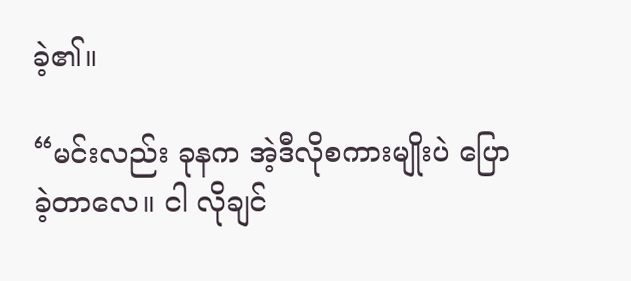ခဲ့၏။

“မင်းလည်း ခုနက အဲ့ဒီလိုစကားမျိုးပဲ ပြောခဲ့တာလေ။ ငါ လိုချင်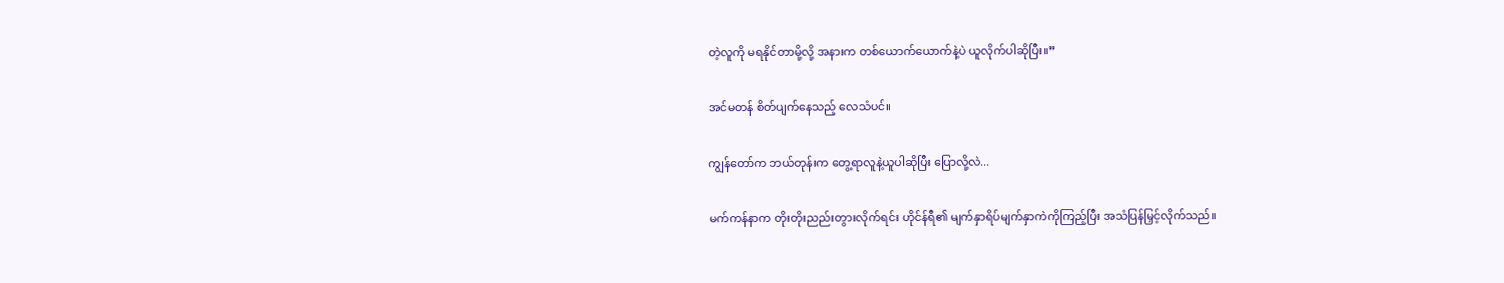တဲ့လူကို မရနိုင်တာမို့လို့ အနားက တစ်ယောက်ယောက်နဲ့ပဲ ယူလိုက်ပါဆိုပြီး။”

အင်မတန် စိတ်ပျက်နေသည့် လေသံပင်။

ကျွန်တော်က ဘယ်တုန်းက တွေ့ရာလူနဲ့ယူပါဆိုပြီး ပြောလို့လဲ...

မက်ကန်နာက တိုးတိုးညည်းတွားလိုက်ရင်း ဟိုင်န်ရီ၏ မျက်နှာရိပ်မျက်နှာကဲကိုကြည့်ပြီး အသံပြန်မြှင့်လိုက်သည်။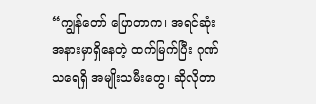“ကျွန်တော် ပြောတာက၊ အရင်ဆုံး အနားမှာရှိနေတဲ့ ထက်မြက်ပြီး ဂုဏ်သရေရှိ အမျိုးသမီးတွေ၊ ဆိုလိုတာ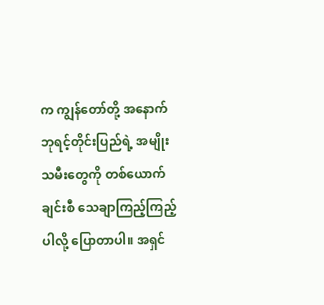က ကျွန်တော်တို့ အနောက်ဘုရင့်တိုင်းပြည်ရဲ့ အမျိုးသမီးတွေကို တစ်ယောက်ချင်းစီ သေချာကြည့်ကြည့်ပါလို့ ပြောတာပါ။ အရှင်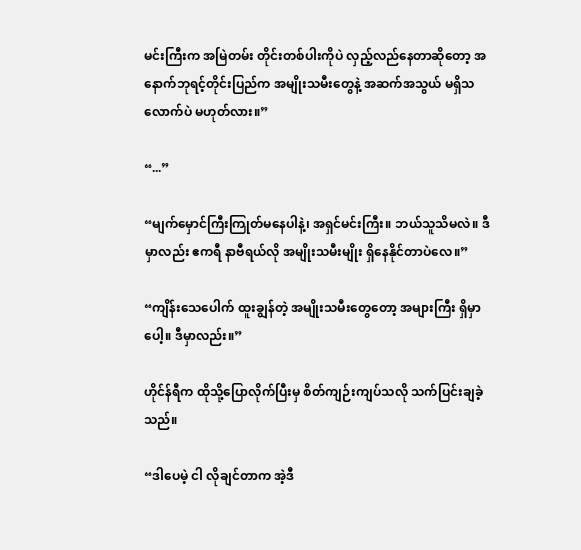မင်းကြီးက အမြဲတမ်း တိုင်းတစ်ပါးကိုပဲ လှည့်လည်နေတာဆိုတော့ အနောက်ဘုရင့်တိုင်းပြည်က အမျိုးသမီးတွေနဲ့ အဆက်အသွယ် မရှိသလောက်ပဲ မဟုတ်လား။”

“...”

“မျက်မှောင်ကြီးကြုတ်မနေပါနဲ့၊ အရှင်မင်းကြီး။ ဘယ်သူသိမလဲ။ ဒီမှာလည်း ဧကရီ နာဗီရယ်လို အမျိုးသမီးမျိုး ရှိနေနိုင်တာပဲလေ။”

“ကျိန်းသေပေါက် ထူးချွန်တဲ့ အမျိုးသမီးတွေတော့ အများကြီး ရှိမှာပေါ့။ ဒီမှာလည်း။”

ဟိုင်န်ရီက ထိုသို့ပြောလိုက်ပြီးမှ စိတ်ကျဉ်းကျပ်သလို သက်ပြင်းချခဲ့သည်။

“ဒါပေမဲ့ ငါ လိုချင်တာက အဲ့ဒီ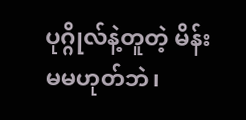ပုဂ္ဂိုလ်နဲ့တူတဲ့ မိန်းမမဟုတ်ဘဲ၊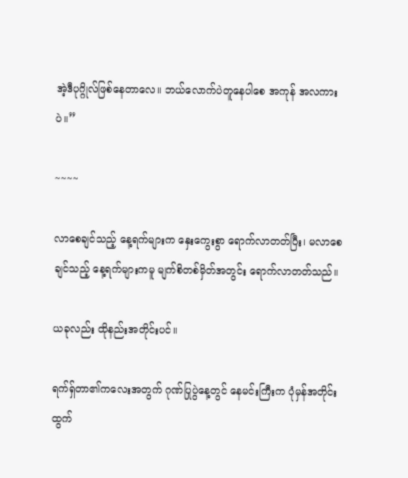အဲ့ဒီပုဂ္ဂိုလ်ဖြစ်နေတာလေ။ ဘယ်လောက်ပဲတူနေပါစေ အကုန် အလကားပဲ။”

~~~~

လာစေချင်သည့် နေ့ရက်များက နှေးကွေးစွာ ရောက်လာတတ်ပြီး၊ မလာစေချင်သည့် နေ့ရက်များကမူ မျက်စိတစ်မှိတ်အတွင်း ရောက်လာတတ်သည်။

ယခုလည်း ထိုနည်းအတိုင်းပင်။

ရက်ရှ်တာ၏ကလေးအတွက် ဂုဏ်ပြုပွဲနေ့တွင် နေမင်းကြီးက ပုံမှန်အတိုင်း ထွက်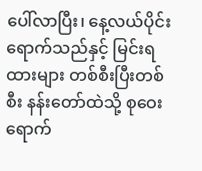ပေါ်လာပြီး၊ နေ့လယ်ပိုင်း ရောက်သည်နှင့် မြင်းရထားများ တစ်စီးပြီးတစ်စီး နန်းတော်ထဲသို့ စုဝေးရောက်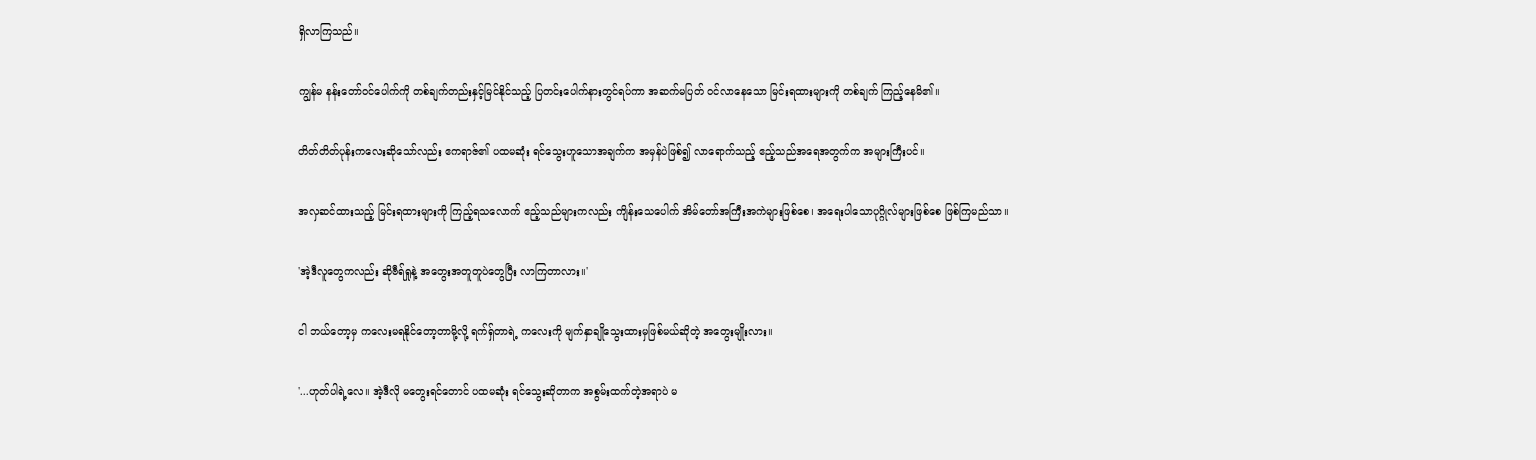ရှိလာကြသည်။

ကျွန်မ နန်းတော်ဝင်ပေါက်ကို တစ်ချက်တည်းနှင့်မြင်နိုင်သည့် ပြတင်းပေါက်နားတွင်ရပ်ကာ အဆက်မပြတ် ဝင်လာနေသော မြင်းရထားများကို တစ်ချက် ကြည့်နေမိ၏။

တိတ်တိတ်ပုန်းကလေးဆိုသော်လည်း ဧကရာဇ်၏ ပထမဆုံး ရင်သွေးဟူသောအချက်က အမှန်ပဲဖြစ်၍ လာရောက်သည့် ဧည့်သည်အရေအတွက်က အများကြီးပင်။

အလှဆင်ထားသည့် မြင်းရထားများကို ကြည့်ရသလောက် ဧည့်သည်များကလည်း ကျိန်းသေပေါက် အိမ်တော်အကြီးအကဲများဖြစ်စေ၊ အရေးပါသောပုဂ္ဂိုလ်များဖြစ်စေ ဖြစ်ကြမည်သာ။

'အဲ့ဒီလူတွေကလည်း ဆိုဗီရ်ရှုနဲ့ အတွေးအတူတူပဲတွေပြီး လာကြတာလား။'

ငါ ဘယ်တော့မှ ကလေးမရနိုင်တော့တာမို့လို့ ရက်ရှ်တာရဲ့ ကလေးကို မျက်နှာချိုသွေးထားမှဖြစ်မယ်ဆိုတဲ့ အတွေးမျိုးလား။

'...ဟုတ်ပါရဲ့လေ။ အဲ့ဒီလို မတွေးရင်တောင် ပထမဆုံး ရင်သွေးဆိုတာက အစွမ်းထက်တဲ့အရာပဲ မ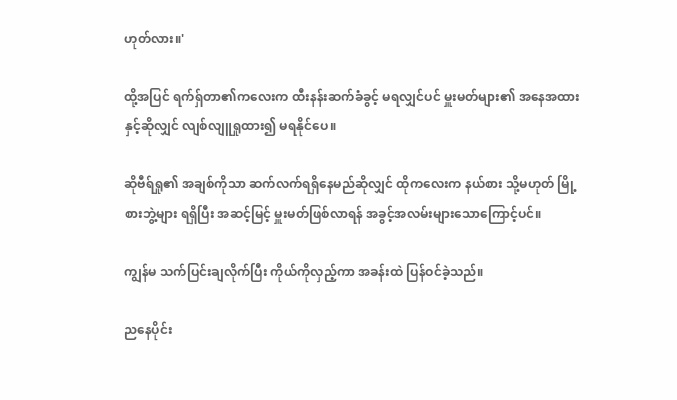ဟုတ်လား။'

ထို့အပြင် ရက်ရှ်တာ၏ကလေးက ထီးနန်းဆက်ခံခွင့် မရလျှင်ပင် မှူးမတ်များ၏ အနေအထားနှင့်ဆိုလျှင် လျစ်လျူရှုထား၍ မရနိုင်ပေ။

ဆိုဗီရ်ရှု၏ အချစ်ကိုသာ ဆက်လက်ရရှိနေမည်ဆိုလျှင် ထိုကလေးက နယ်စား သို့မဟုတ် မြို့စားဘွဲ့များ ရရှိပြီး အဆင့်မြင့် မှူးမတ်ဖြစ်လာရန် အခွင့်အလမ်းများသောကြောင့်ပင်။

ကျွန်မ သက်ပြင်းချလိုက်ပြီး ကိုယ်ကိုလှည့်ကာ အခန်းထဲ ပြန်ဝင်ခဲ့သည်။

ညနေပိုင်း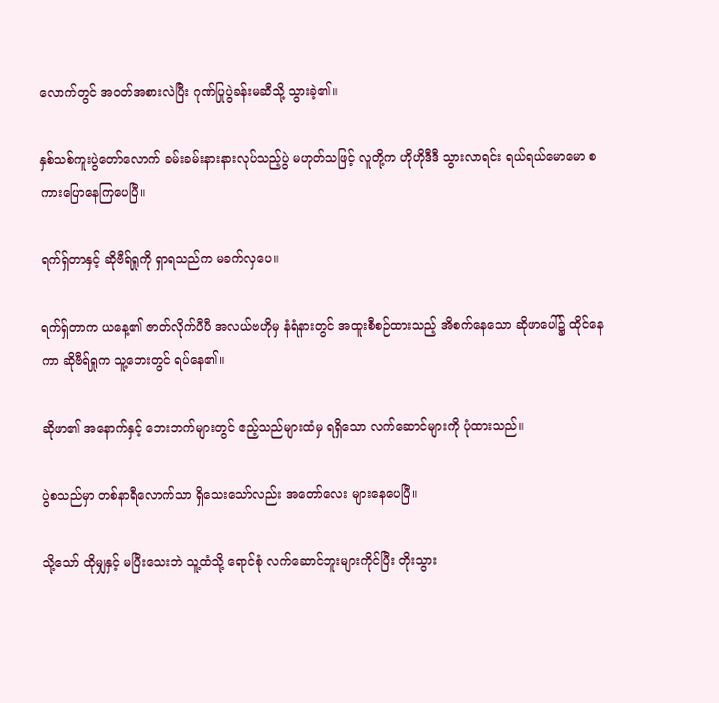လောက်တွင် အဝတ်အစားလဲပြီး ဂုဏ်ပြုပွဲခန်းမဆီသို့ သွားခဲ့၏။

နှစ်သစ်ကူးပွဲတော်လောက် ခမ်းခမ်းနားနားလုပ်သည့်ပွဲ မဟုတ်သဖြင့် လူတို့က ဟိုဟိုဒီဒီ သွားလာရင်း ရယ်ရယ်မောမော စကားပြောနေကြပေပြီ။

ရက်ရှ်တာနှင့် ဆိုဗီရ်ရှုကို ရှာရသည်က မခက်လှပေ။

ရက်ရှ်တာက ယနေ့၏ ဇာတ်လိုက်ပီပီ အလယ်ဗဟိုမှ နံရံနားတွင် အထူးစီစဉ်ထားသည့် အိစက်နေသော ဆိုဖာပေါ်၌ ထိုင်နေကာ ဆိုဗီရ်ရှုက သူ့ဘေးတွင် ရပ်နေ၏။

ဆိုဖာ၏ အနောက်နှင့် ဘေးဘက်များတွင် ဧည့်သည်များထံမှ ရရှိသော လက်ဆောင်များကို ပုံထားသည်။

ပွဲစသည်မှာ တစ်နာရီလောက်သာ ရှိသေးသော်လည်း အတော်လေး များနေပေပြီ။

သို့သော် ထိုမျှနှင့် မပြီးသေးဘဲ သူ့ထံသို့ ရောင်စုံ လက်ဆောင်ဘူးများကိုင်ပြီး တိုးသွား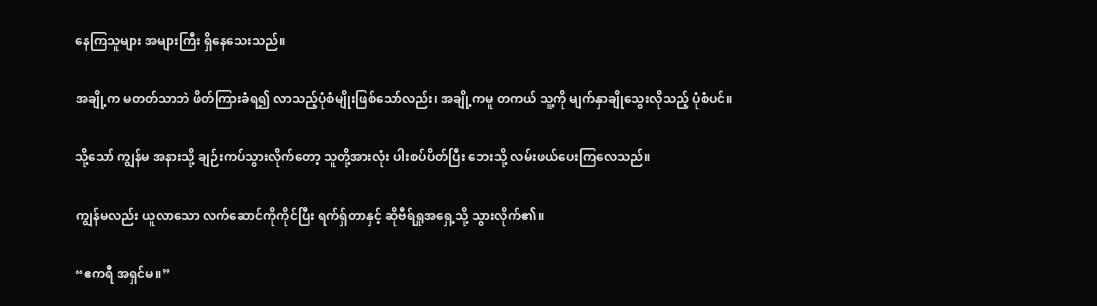နေကြသူများ အများကြီး ရှိနေသေးသည်။

အချို့က မတတ်သာဘဲ ဖိတ်ကြားခံရ၍ လာသည့်ပုံစံမျိုးဖြစ်သော်လည်း၊ အချို့ကမူ တကယ် သူ့ကို မျက်နှာချိုသွေးလိုသည့် ပုံစံပင်။

သို့သော် ကျွန်မ အနားသို့ ချဉ်းကပ်သွားလိုက်တော့ သူတို့အားလုံး ပါးစပ်ပိတ်ပြီး ဘေးသို့ လမ်းဖယ်ပေးကြလေသည်။

ကျွန်မလည်း ယူလာသော လက်ဆောင်ကိုကိုင်ပြီး ရက်ရှ်တာနှင့် ဆိုဗီရ်ရှုအရှေ့သို့ သွားလိုက်၏။

“ဧကရီ အရှင်မ။”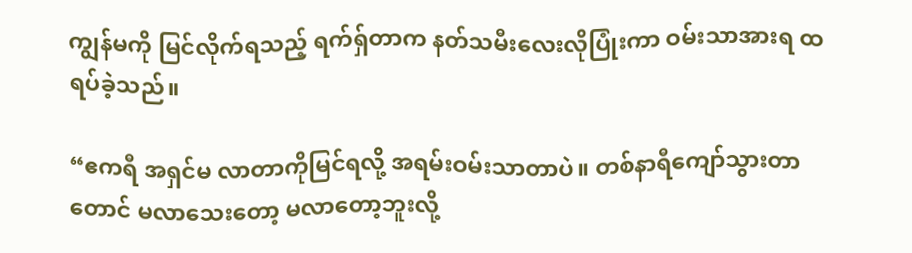ကျွန်မကို မြင်လိုက်ရသည့် ရက်ရှ်တာက နတ်သမီးလေးလိုပြုံးကာ ဝမ်းသာအားရ ထရပ်ခဲ့သည်။

“ဧကရီ အရှင်မ လာတာကိုမြင်ရလို့ အရမ်းဝမ်းသာတာပဲ။ တစ်နာရီကျော်သွားတာတောင် မလာသေးတော့ မလာတော့ဘူးလို့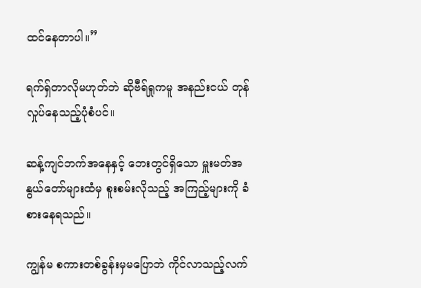ထင်နေတာပါ။”

ရက်ရှ်တာလိုမဟုတ်ဘဲ ဆိုဗီရ်ရှုကမူ အနည်းငယ် တုန်လှုပ်နေသည့်ပုံစံပင်။

ဆန့်ကျင်ဘက်အနေနှင့် ဘေးတွင်ရှိသော မှူးမတ်အနွယ်တော်များထံမှ စူးစမ်းလိုသည့် အကြည့်များကို ခံစားနေရသည်။

ကျွန်မ စကားတစ်ခွန်းမှမပြောဘဲ ကိုင်လာသည့်လက်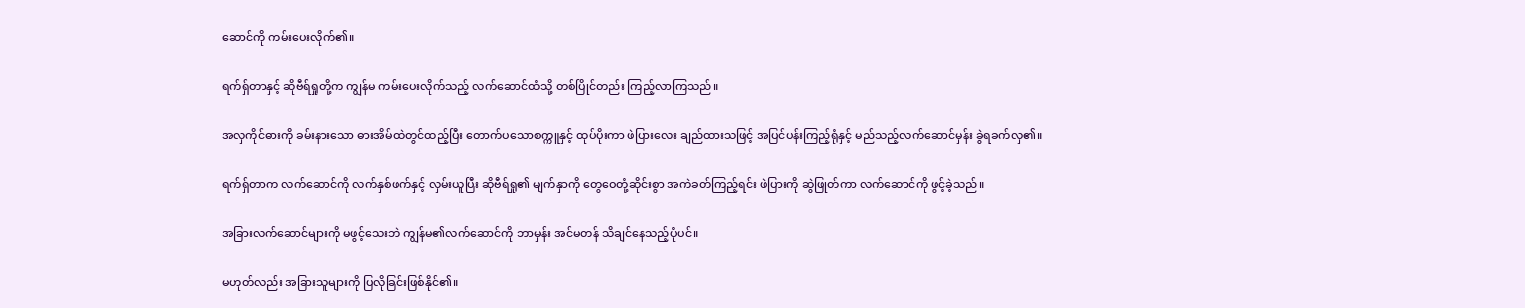ဆောင်ကို ကမ်းပေးလိုက်၏။

ရက်ရှ်တာနှင့် ဆိုဗီရ်ရှုတို့က ကျွန်မ ကမ်းပေးလိုက်သည့် လက်ဆောင်ထံသို့ တစ်ပြိုင်တည်း ကြည့်လာကြသည်။

အလှကိုင်ဓားကို ခမ်းနားသော ဓားအိမ်ထဲတွင်ထည့်ပြီး တောက်ပသောစက္ကူနှင့် ထုပ်ပိုးကာ ဖဲပြားလေး ချည်ထားသဖြင့် အပြင်ပန်းကြည့်ရုံနှင့် မည်သည့်လက်ဆောင်မှန်း ခွဲရခက်လှ၏။

ရက်ရှ်တာက လက်ဆောင်ကို လက်နှစ်ဖက်နှင့် လှမ်းယူပြီး ဆိုဗီရ်ရှု၏ မျက်နှာကို တွေဝေတုံ့ဆိုင်းစွာ အကဲခတ်ကြည့်ရင်း ဖဲပြားကို ဆွဲဖြုတ်ကာ လက်ဆောင်ကို ဖွင့်ခဲ့သည်။

အခြားလက်ဆောင်များကို မဖွင့်သေးဘဲ ကျွန်မ၏လက်ဆောင်ကို ဘာမှန်း အင်မတန် သိချင်နေသည့်ပုံပင်။

မဟုတ်လည်း အခြားသူများကို ပြလိုခြင်းဖြစ်နိုင်၏။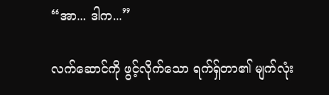“အာ... ဒါက...”

လက်ဆောင်ကို ဖွင့်လိုက်သော ရက်ရှ်တာ၏ မျက်လုံး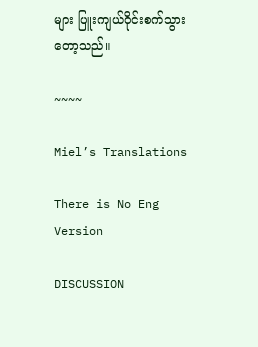များ ပြူးကျယ်ဝိုင်းစက်သွားတော့သည်။

~~~~

Miel’s Translations

There is No Eng Version

DISCUSSION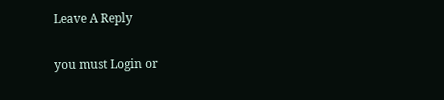Leave A Reply

you must Login or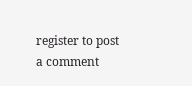register to post a comment